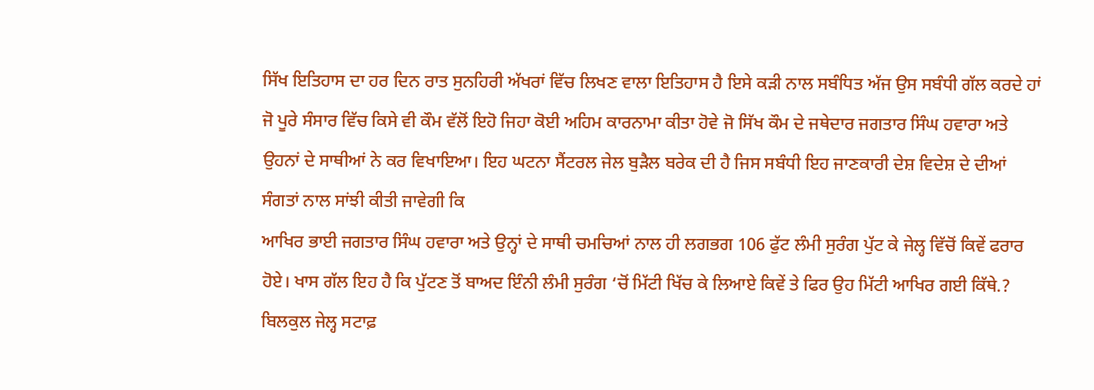ਸਿੱਖ ਇਤਿਹਾਸ ਦਾ ਹਰ ਦਿਨ ਰਾਤ ਸੁਨਹਿਰੀ ਅੱਖਰਾਂ ਵਿੱਚ ਲਿਖਣ ਵਾਲਾ ਇਤਿਹਾਸ ਹੈ ਇਸੇ ਕੜੀ ਨਾਲ ਸਬੰਧਿਤ ਅੱਜ ਉਸ ਸਬੰਧੀ ਗੱਲ ਕਰਦੇ ਹਾਂ ਜੋ ਪੂਰੇ ਸੰਸਾਰ ਵਿੱਚ ਕਿਸੇ ਵੀ ਕੌਮ ਵੱਲੋਂ ਇਹੋ ਜਿਹਾ ਕੋਈ ਅਹਿਮ ਕਾਰਨਾਮਾ ਕੀਤਾ ਹੋਵੇ ਜੋ ਸਿੱਖ ਕੌਮ ਦੇ ਜਥੇਦਾਰ ਜਗਤਾਰ ਸਿੰਘ ਹਵਾਰਾ ਅਤੇ ਉਹਨਾਂ ਦੇ ਸਾਥੀਆਂ ਨੇ ਕਰ ਵਿਖਾਇਆ। ਇਹ ਘਟਨਾ ਸੈਂਟਰਲ ਜੇਲ ਬੁੜੈਲ ਬਰੇਕ ਦੀ ਹੈ ਜਿਸ ਸਬੰਧੀ ਇਹ ਜਾਣਕਾਰੀ ਦੇਸ਼ ਵਿਦੇਸ਼ ਦੇ ਦੀਆਂ ਸੰਗਤਾਂ ਨਾਲ ਸਾਂਝੀ ਕੀਤੀ ਜਾਵੇਗੀ ਕਿ
ਆਖਿਰ ਭਾਈ ਜਗਤਾਰ ਸਿੰਘ ਹਵਾਰਾ ਅਤੇ ਉਨ੍ਹਾਂ ਦੇ ਸਾਥੀ ਚਮਚਿਆਂ ਨਾਲ ਹੀ ਲਗਭਗ 106 ਫੁੱਟ ਲੰਮੀ ਸੁਰੰਗ ਪੁੱਟ ਕੇ ਜੇਲ੍ਹ ਵਿੱਚੋਂ ਕਿਵੇਂ ਫਰਾਰ ਹੋਏ। ਖਾਸ ਗੱਲ ਇਹ ਹੈ ਕਿ ਪੁੱਟਣ ਤੋਂ ਬਾਅਦ ਇੰਨੀ ਲੰਮੀ ਸੁਰੰਗ ‘ਚੋਂ ਮਿੱਟੀ ਖਿੱਚ ਕੇ ਲਿਆਏ ਕਿਵੇਂ ਤੇ ਫਿਰ ਉਹ ਮਿੱਟੀ ਆਖਿਰ ਗਈ ਕਿੱਥੇ.? ਬਿਲਕੁਲ ਜੇਲ੍ਹ ਸਟਾਫ਼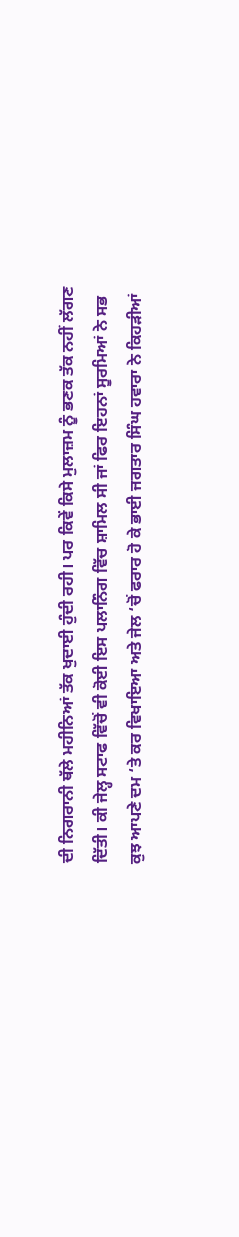ਦੀ ਨਿਗਰਾਨੀ ਥੱਲੇ ਮਹੀਨਿਆਂ ਤੱਕ ਖੁਦਾਈ ਹੁੰਦੀ ਰਹੀ। ਪਰ ਕਿਵੇਂ ਕਿਸੇ ਮੁਲਾਜ਼ਮ ਨੂੰ ਭਣਕ ਤੱਕ ਨਹੀਂ ਲੱਗਣ ਦਿੱਤੀ। ਕੀ ਜੇਲ੍ਹ ਸਟਾਫ ਵਿੱਚੋਂ ਵੀ ਕੋਈ ਇਸ ਪਲਾਨਿੰਗ ਵਿੱਚ ਸ਼ਾਮਿਲ ਸੀ ਜਾਂ ਫਿਰ ਇਹਨਾਂ ਸੂਰਮਿਆਂ ਨੇ ਸਭ ਕੁਝ ਆਪਣੇ ਦਮ ‘ਤੇ ਕਰ ਵਿਖਾਇਆ ਅਤੇ ਜੇਲ ‘ਚੋਂ ਫਰਾਰ ਹੋ ਕੇ ਭਾਈ ਜਗਤਾਰ ਸਿੰਘ ਹਵਾਰਾ ਨੇ ਕਿਹੜੀਆਂ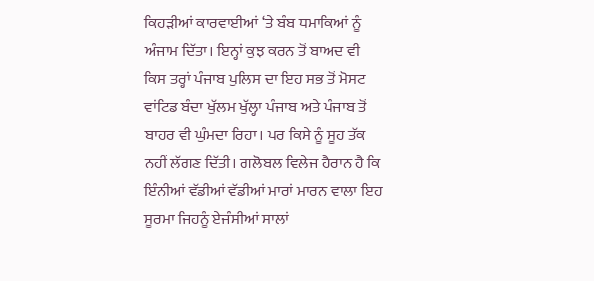ਕਿਹੜੀਆਂ ਕਾਰਵਾਈਆਂ ‘ਤੇ ਬੰਬ ਧਮਾਕਿਆਂ ਨੂੰ ਅੰਜਾਮ ਦਿੱਤਾ। ਇਨ੍ਹਾਂ ਕੁਝ ਕਰਨ ਤੋਂ ਬਾਅਦ ਵੀ ਕਿਸ ਤਰ੍ਹਾਂ ਪੰਜਾਬ ਪੁਲਿਸ ਦਾ ਇਹ ਸਭ ਤੋਂ ਮੋਸਟ ਵਾਂਟਿਡ ਬੰਦਾ ਖੁੱਲਮ ਖੁੱਲ੍ਹਾ ਪੰਜਾਬ ਅਤੇ ਪੰਜਾਬ ਤੋਂ ਬਾਹਰ ਵੀ ਘੁੰਮਦਾ ਰਿਹਾ। ਪਰ ਕਿਸੇ ਨੂੰ ਸੂਹ ਤੱਕ ਨਹੀਂ ਲੱਗਣ ਦਿੱਤੀ। ਗਲੋਬਲ ਵਿਲੇਜ ਹੈਰਾਨ ਹੈ ਕਿ ਇੰਨੀਆਂ ਵੱਡੀਆਂ ਵੱਡੀਆਂ ਮਾਰਾਂ ਮਾਰਨ ਵਾਲਾ ਇਹ ਸੂਰਮਾ ਜਿਹਨੂੰ ਏਜੰਸੀਆਂ ਸਾਲਾਂ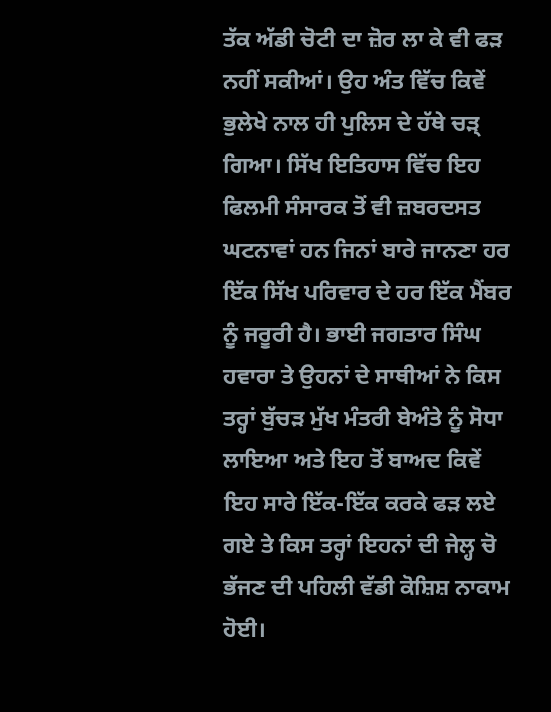ਤੱਕ ਅੱਡੀ ਚੋਟੀ ਦਾ ਜ਼ੋਰ ਲਾ ਕੇ ਵੀ ਫੜ ਨਹੀਂ ਸਕੀਆਂ। ਉਹ ਅੰਤ ਵਿੱਚ ਕਿਵੇਂ ਭੁਲੇਖੇ ਨਾਲ ਹੀ ਪੁਲਿਸ ਦੇ ਹੱਥੇ ਚੜ੍ ਗਿਆ। ਸਿੱਖ ਇਤਿਹਾਸ ਵਿੱਚ ਇਹ ਫਿਲਮੀ ਸੰਸਾਰਕ ਤੋਂ ਵੀ ਜ਼ਬਰਦਸਤ ਘਟਨਾਵਾਂ ਹਨ ਜਿਨਾਂ ਬਾਰੇ ਜਾਨਣਾ ਹਰ ਇੱਕ ਸਿੱਖ ਪਰਿਵਾਰ ਦੇ ਹਰ ਇੱਕ ਮੈਂਬਰ ਨੂੰ ਜਰੂਰੀ ਹੈ। ਭਾਈ ਜਗਤਾਰ ਸਿੰਘ ਹਵਾਰਾ ਤੇ ਉਹਨਾਂ ਦੇ ਸਾਥੀਆਂ ਨੇ ਕਿਸ ਤਰ੍ਹਾਂ ਬੁੱਚੜ ਮੁੱਖ ਮੰਤਰੀ ਬੇਅੰਤੇ ਨੂੰ ਸੋਧਾ ਲਾਇਆ ਅਤੇ ਇਹ ਤੋਂ ਬਾਅਦ ਕਿਵੇਂ ਇਹ ਸਾਰੇ ਇੱਕ-ਇੱਕ ਕਰਕੇ ਫੜ ਲਏ ਗਏ ਤੇ ਕਿਸ ਤਰ੍ਹਾਂ ਇਹਨਾਂ ਦੀ ਜੇਲ੍ਹ ਚੋ ਭੱਜਣ ਦੀ ਪਹਿਲੀ ਵੱਡੀ ਕੋਸ਼ਿਸ਼ ਨਾਕਾਮ ਹੋਈ।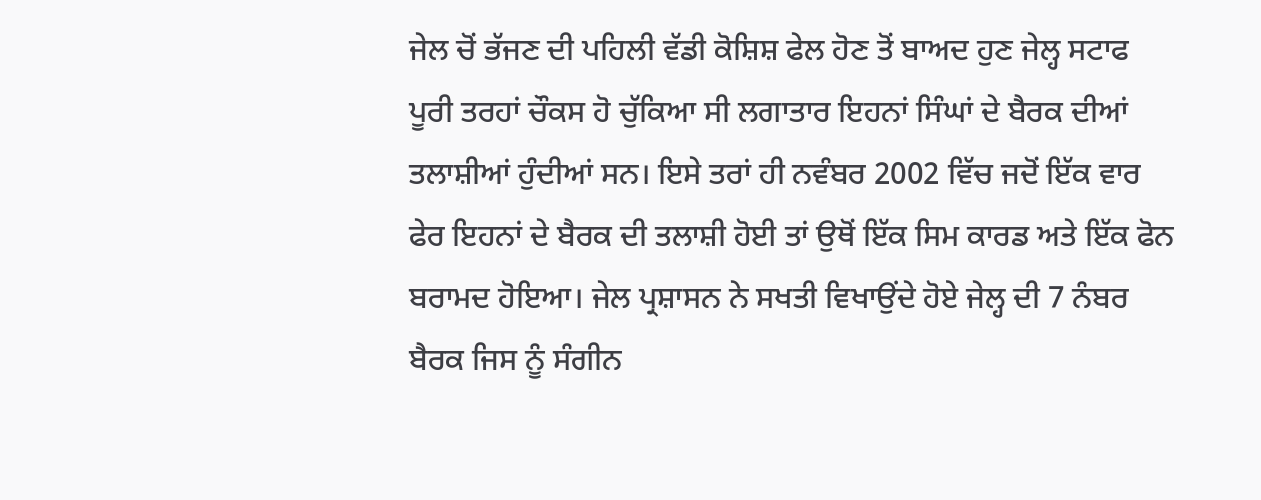ਜੇਲ ਚੋਂ ਭੱਜਣ ਦੀ ਪਹਿਲੀ ਵੱਡੀ ਕੋਸ਼ਿਸ਼ ਫੇਲ ਹੋਣ ਤੋਂ ਬਾਅਦ ਹੁਣ ਜੇਲ੍ਹ ਸਟਾਫ ਪੂਰੀ ਤਰਹਾਂ ਚੌਕਸ ਹੋ ਚੁੱਕਿਆ ਸੀ ਲਗਾਤਾਰ ਇਹਨਾਂ ਸਿੰਘਾਂ ਦੇ ਬੈਰਕ ਦੀਆਂ ਤਲਾਸ਼ੀਆਂ ਹੁੰਦੀਆਂ ਸਨ। ਇਸੇ ਤਰਾਂ ਹੀ ਨਵੰਬਰ 2002 ਵਿੱਚ ਜਦੋਂ ਇੱਕ ਵਾਰ ਫੇਰ ਇਹਨਾਂ ਦੇ ਬੈਰਕ ਦੀ ਤਲਾਸ਼ੀ ਹੋਈ ਤਾਂ ਉਥੋਂ ਇੱਕ ਸਿਮ ਕਾਰਡ ਅਤੇ ਇੱਕ ਫੋਨ ਬਰਾਮਦ ਹੋਇਆ। ਜੇਲ ਪ੍ਰਸ਼ਾਸਨ ਨੇ ਸਖਤੀ ਵਿਖਾਉਂਦੇ ਹੋਏ ਜੇਲ੍ਹ ਦੀ 7 ਨੰਬਰ ਬੈਰਕ ਜਿਸ ਨੂੰ ਸੰਗੀਨ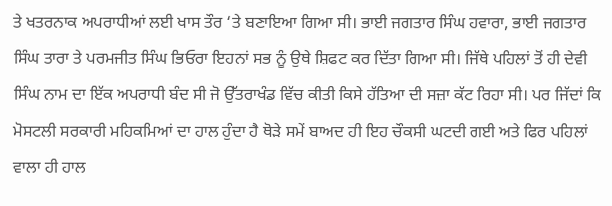ਤੇ ਖਤਰਨਾਕ ਅਪਰਾਧੀਆਂ ਲਈ ਖਾਸ ਤੌਰ ‘ਤੇ ਬਣਾਇਆ ਗਿਆ ਸੀ। ਭਾਈ ਜਗਤਾਰ ਸਿੰਘ ਹਵਾਰਾ, ਭਾਈ ਜਗਤਾਰ ਸਿੰਘ ਤਾਰਾ ਤੇ ਪਰਮਜੀਤ ਸਿੰਘ ਭਿਓਰਾ ਇਹਨਾਂ ਸਭ ਨੂੰ ਉਥੇ ਸ਼ਿਫਟ ਕਰ ਦਿੱਤਾ ਗਿਆ ਸੀ। ਜਿੱਥੇ ਪਹਿਲਾਂ ਤੋਂ ਹੀ ਦੇਵੀ ਸਿੰਘ ਨਾਮ ਦਾ ਇੱਕ ਅਪਰਾਧੀ ਬੰਦ ਸੀ ਜੋ ਉੱਤਰਾਖੰਡ ਵਿੱਚ ਕੀਤੀ ਕਿਸੇ ਹੱਤਿਆ ਦੀ ਸਜ਼ਾ ਕੱਟ ਰਿਹਾ ਸੀ। ਪਰ ਜਿੱਦਾਂ ਕਿ ਮੋਸਟਲੀ ਸਰਕਾਰੀ ਮਹਿਕਮਿਆਂ ਦਾ ਹਾਲ ਹੁੰਦਾ ਹੈ ਥੋੜੇ ਸਮੇਂ ਬਾਅਦ ਹੀ ਇਹ ਚੌਕਸੀ ਘਟਦੀ ਗਈ ਅਤੇ ਫਿਰ ਪਹਿਲਾਂ ਵਾਲਾ ਹੀ ਹਾਲ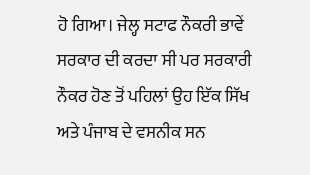ਹੋ ਗਿਆ। ਜੇਲ੍ਹ ਸਟਾਫ ਨੌਕਰੀ ਭਾਵੇਂ ਸਰਕਾਰ ਦੀ ਕਰਦਾ ਸੀ ਪਰ ਸਰਕਾਰੀ ਨੌਕਰ ਹੋਣ ਤੋਂ ਪਹਿਲਾਂ ਉਹ ਇੱਕ ਸਿੱਖ ਅਤੇ ਪੰਜਾਬ ਦੇ ਵਸਨੀਕ ਸਨ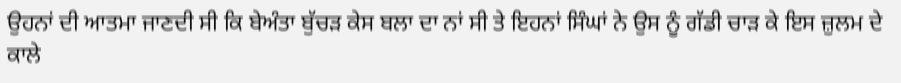ਉਹਨਾਂ ਦੀ ਆਤਮਾ ਜਾਣਦੀ ਸੀ ਕਿ ਬੇਅੰਤਾ ਬੁੱਚੜ ਕੇਸ ਬਲਾ ਦਾ ਨਾਂ ਸੀ ਤੇ ਇਹਨਾਂ ਸਿੰਘਾਂ ਨੇ ਉਸ ਨੂੰ ਗੱਡੀ ਚਾੜ ਕੇ ਇਸ ਜ਼ੁਲਮ ਦੇ ਕਾਲੇ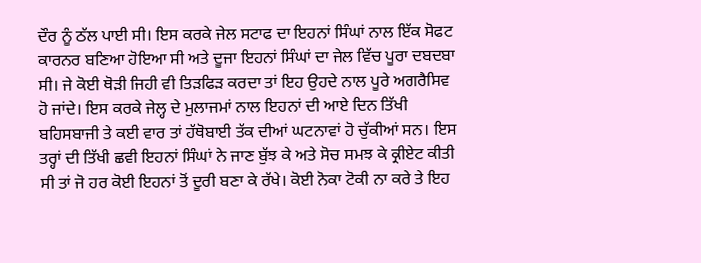ਦੌਰ ਨੂੰ ਠੱਲ ਪਾਈ ਸੀ। ਇਸ ਕਰਕੇ ਜੇਲ ਸਟਾਫ ਦਾ ਇਹਨਾਂ ਸਿੰਘਾਂ ਨਾਲ ਇੱਕ ਸੋਫਟ ਕਾਰਨਰ ਬਣਿਆ ਹੋਇਆ ਸੀ ਅਤੇ ਦੂਜਾ ਇਹਨਾਂ ਸਿੰਘਾਂ ਦਾ ਜੇਲ ਵਿੱਚ ਪੂਰਾ ਦਬਦਬਾ ਸੀ। ਜੇ ਕੋਈ ਥੋੜੀ ਜਿਹੀ ਵੀ ਤਿੜਫਿੜ ਕਰਦਾ ਤਾਂ ਇਹ ਉਹਦੇ ਨਾਲ ਪੂਰੇ ਅਗਰੈਸਿਵ ਹੋ ਜਾਂਦੇ। ਇਸ ਕਰਕੇ ਜੇਲ੍ਹ ਦੇ ਮੁਲਾਜਮਾਂ ਨਾਲ ਇਹਨਾਂ ਦੀ ਆਏ ਦਿਨ ਤਿੱਖੀ ਬਹਿਸਬਾਜੀ ਤੇ ਕਈ ਵਾਰ ਤਾਂ ਹੱਥੋਬਾਈ ਤੱਕ ਦੀਆਂ ਘਟਨਾਵਾਂ ਹੋ ਚੁੱਕੀਆਂ ਸਨ। ਇਸ ਤਰ੍ਹਾਂ ਦੀ ਤਿੱਖੀ ਛਵੀ ਇਹਨਾਂ ਸਿੰਘਾਂ ਨੇ ਜਾਣ ਬੁੱਝ ਕੇ ਅਤੇ ਸੋਚ ਸਮਝ ਕੇ ਕ੍ਰੀਏਟ ਕੀਤੀ ਸੀ ਤਾਂ ਜੋ ਹਰ ਕੋਈ ਇਹਨਾਂ ਤੋਂ ਦੂਰੀ ਬਣਾ ਕੇ ਰੱਖੇ। ਕੋਈ ਨੋਕਾ ਟੋਕੀ ਨਾ ਕਰੇ ਤੇ ਇਹ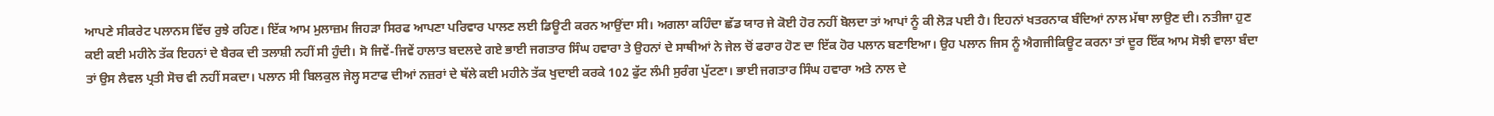ਆਪਣੇ ਸੀਕਰੇਟ ਪਲਾਨਸ ਵਿੱਚ ਰੁਝੇ ਰਹਿਣ। ਇੱਕ ਆਮ ਮੁਲਾਜ਼ਮ ਜਿਹੜਾ ਸਿਰਫ ਆਪਣਾ ਪਰਿਵਾਰ ਪਾਲਣ ਲਈ ਡਿਊਟੀ ਕਰਨ ਆਉਂਦਾ ਸੀ। ਅਗਲਾ ਕਹਿੰਦਾ ਛੱਡ ਯਾਰ ਜੇ ਕੋਈ ਹੋਰ ਨਹੀਂ ਬੋਲਦਾ ਤਾਂ ਆਪਾਂ ਨੂੰ ਕੀ ਲੋੜ ਪਈ ਹੈ। ਇਹਨਾਂ ਖਤਰਨਾਕ ਬੰਦਿਆਂ ਨਾਲ ਮੱਥਾ ਲਾਉਣ ਦੀ। ਨਤੀਜਾ ਹੁਣ ਕਈ ਕਈ ਮਹੀਨੇ ਤੱਕ ਇਹਨਾਂ ਦੇ ਬੈਰਕ ਦੀ ਤਲਾਸ਼ੀ ਨਹੀਂ ਸੀ ਹੁੰਦੀ। ਸੋ ਜਿਵੇਂ-ਜਿਵੇਂ ਹਾਲਾਤ ਬਦਲਦੇ ਗਏ ਭਾਈ ਜਗਤਾਰ ਸਿੰਘ ਹਵਾਰਾ ਤੇ ਉਹਨਾਂ ਦੇ ਸਾਥੀਆਂ ਨੇ ਜੇਲ ਚੋਂ ਫਰਾਰ ਹੋਣ ਦਾ ਇੱਕ ਹੋਰ ਪਲਾਨ ਬਣਾਇਆ। ਉਹ ਪਲਾਨ ਜਿਸ ਨੂੰ ਐਗਜੀਕਿਊਟ ਕਰਨਾ ਤਾਂ ਦੂਰ ਇੱਕ ਆਮ ਸੋਝੀ ਵਾਲਾ ਬੰਦਾ ਤਾਂ ਉਸ ਲੈਵਲ ਪ੍ਰਤੀ ਸੋਚ ਵੀ ਨਹੀਂ ਸਕਦਾ। ਪਲਾਨ ਸੀ ਬਿਲਕੁਲ ਜੇਲ੍ਹ ਸਟਾਫ ਦੀਆਂ ਨਜ਼ਰਾਂ ਦੇ ਥੱਲੇ ਕਈ ਮਹੀਨੇ ਤੱਕ ਖੁਦਾਈ ਕਰਕੇ 102 ਫੁੱਟ ਲੰਮੀ ਸੁਰੰਗ ਪੁੱਟਣਾ। ਭਾਈ ਜਗਤਾਰ ਸਿੰਘ ਹਵਾਰਾ ਅਤੇ ਨਾਲ ਦੇ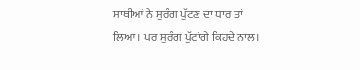ਸਾਥੀਆਂ ਨੇ ਸੁਰੰਗ ਪੁੱਟਣ ਦਾ ਧਾਰ ਤਾਂ ਲਿਆ। ਪਰ ਸੁਰੰਗ ਪੁੱਟਾਂਗੇ ਕਿਹਦੇ ਨਾਲ।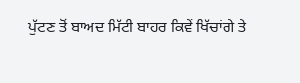ਪੁੱਟਣ ਤੋਂ ਬਾਅਦ ਮਿੱਟੀ ਬਾਹਰ ਕਿਵੇਂ ਖਿੱਚਾਂਗੇ ਤੇ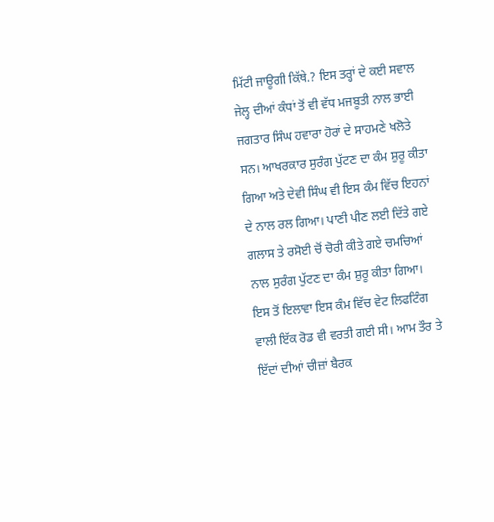ਮਿੱਟੀ ਜਾਊਗੀ ਕਿੱਥੇ.? ਇਸ ਤਰ੍ਹਾਂ ਦੇ ਕਈ ਸਵਾਲ ਜੇਲ੍ਹ ਦੀਆਂ ਕੰਧਾਂ ਤੋਂ ਵੀ ਵੱਧ ਮਜਬੂਤੀ ਨਾਲ ਭਾਈ ਜਗਤਾਰ ਸਿੰਘ ਹਵਾਰਾ ਹੋਰਾਂ ਦੇ ਸਾਹਮਣੇ ਖਲੋਤੇ ਸਨ। ਆਖਰਕਾਰ ਸੁਰੰਗ ਪੁੱਟਣ ਦਾ ਕੰਮ ਸ਼ੁਰੂ ਕੀਤਾ ਗਿਆ ਅਤੇ ਦੇਵੀ ਸਿੰਘ ਵੀ ਇਸ ਕੰਮ ਵਿੱਚ ਇਹਨਾਂ ਦੇ ਨਾਲ ਰਲ ਗਿਆ। ਪਾਣੀ ਪੀਣ ਲਈ ਦਿੱਤੇ ਗਏ ਗਲਾਸ ਤੇ ਰਸੋਈ ਚੋਂ ਚੋਰੀ ਕੀਤੇ ਗਏ ਚਮਚਿਆਂ ਨਾਲ ਸੁਰੰਗ ਪੁੱਟਣ ਦਾ ਕੰਮ ਸ਼ੁਰੂ ਕੀਤਾ ਗਿਆ। ਇਸ ਤੋਂ ਇਲਾਵਾ ਇਸ ਕੰਮ ਵਿੱਚ ਵੇਟ ਲਿਫਟਿੰਗ ਵਾਲੀ ਇੱਕ ਰੋਡ ਵੀ ਵਰਤੀ ਗਈ ਸੀ। ਆਮ ਤੌਰ ਤੇ ਇੱਦਾਂ ਦੀਆਂ ਚੀਜ਼ਾਂ ਬੈਰਕ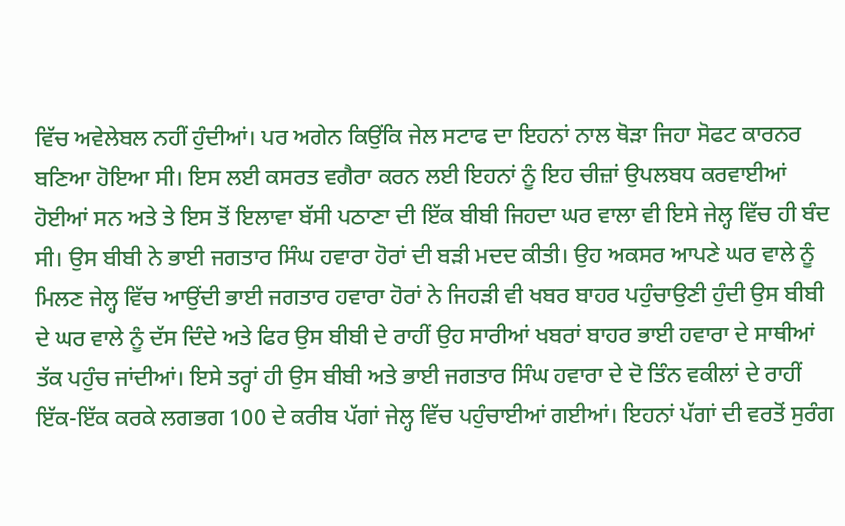ਵਿੱਚ ਅਵੇਲੇਬਲ ਨਹੀਂ ਹੁੰਦੀਆਂ। ਪਰ ਅਗੇਨ ਕਿਉਂਕਿ ਜੇਲ ਸਟਾਫ ਦਾ ਇਹਨਾਂ ਨਾਲ ਥੋੜਾ ਜਿਹਾ ਸੋਫਟ ਕਾਰਨਰ ਬਣਿਆ ਹੋਇਆ ਸੀ। ਇਸ ਲਈ ਕਸਰਤ ਵਗੈਰਾ ਕਰਨ ਲਈ ਇਹਨਾਂ ਨੂੰ ਇਹ ਚੀਜ਼ਾਂ ਉਪਲਬਧ ਕਰਵਾਈਆਂ ਹੋਈਆਂ ਸਨ ਅਤੇ ਤੇ ਇਸ ਤੋਂ ਇਲਾਵਾ ਬੱਸੀ ਪਠਾਣਾ ਦੀ ਇੱਕ ਬੀਬੀ ਜਿਹਦਾ ਘਰ ਵਾਲਾ ਵੀ ਇਸੇ ਜੇਲ੍ਹ ਵਿੱਚ ਹੀ ਬੰਦ ਸੀ। ਉਸ ਬੀਬੀ ਨੇ ਭਾਈ ਜਗਤਾਰ ਸਿੰਘ ਹਵਾਰਾ ਹੋਰਾਂ ਦੀ ਬੜੀ ਮਦਦ ਕੀਤੀ। ਉਹ ਅਕਸਰ ਆਪਣੇ ਘਰ ਵਾਲੇ ਨੂੰ ਮਿਲਣ ਜੇਲ੍ਹ ਵਿੱਚ ਆਉਂਦੀ ਭਾਈ ਜਗਤਾਰ ਹਵਾਰਾ ਹੋਰਾਂ ਨੇ ਜਿਹੜੀ ਵੀ ਖਬਰ ਬਾਹਰ ਪਹੁੰਚਾਉਣੀ ਹੁੰਦੀ ਉਸ ਬੀਬੀ ਦੇ ਘਰ ਵਾਲੇ ਨੂੰ ਦੱਸ ਦਿੰਦੇ ਅਤੇ ਫਿਰ ਉਸ ਬੀਬੀ ਦੇ ਰਾਹੀਂ ਉਹ ਸਾਰੀਆਂ ਖਬਰਾਂ ਬਾਹਰ ਭਾਈ ਹਵਾਰਾ ਦੇ ਸਾਥੀਆਂ ਤੱਕ ਪਹੁੰਚ ਜਾਂਦੀਆਂ। ਇਸੇ ਤਰ੍ਹਾਂ ਹੀ ਉਸ ਬੀਬੀ ਅਤੇ ਭਾਈ ਜਗਤਾਰ ਸਿੰਘ ਹਵਾਰਾ ਦੇ ਦੋ ਤਿੰਨ ਵਕੀਲਾਂ ਦੇ ਰਾਹੀਂ ਇੱਕ-ਇੱਕ ਕਰਕੇ ਲਗਭਗ 100 ਦੇ ਕਰੀਬ ਪੱਗਾਂ ਜੇਲ੍ਹ ਵਿੱਚ ਪਹੁੰਚਾਈਆਂ ਗਈਆਂ। ਇਹਨਾਂ ਪੱਗਾਂ ਦੀ ਵਰਤੋਂ ਸੁਰੰਗ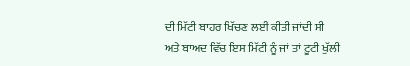ਦੀ ਮਿੱਟੀ ਬਾਹਰ ਖਿੱਚਣ ਲਈ ਕੀਤੀ ਜਾਂਦੀ ਸੀ ਅਤੇ ਬਾਅਦ ਵਿੱਚ ਇਸ ਮਿੱਟੀ ਨੂੰ ਜਾਂ ਤਾਂ ਟੂਟੀ ਖੁੱਲੀ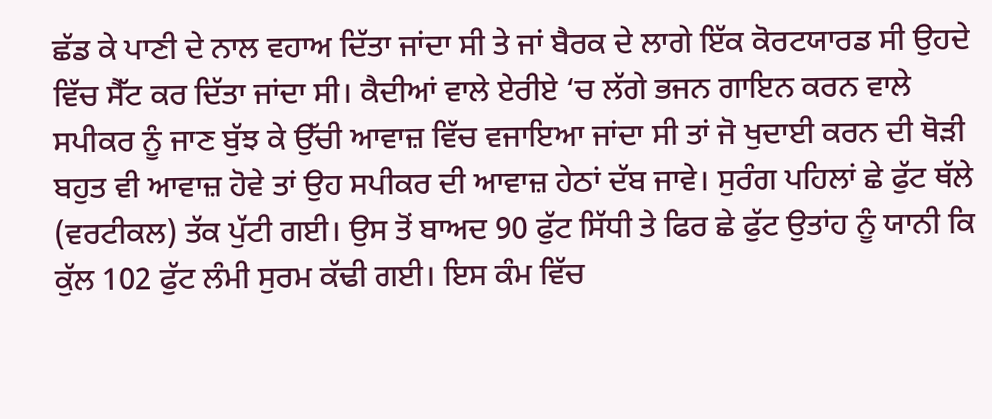ਛੱਡ ਕੇ ਪਾਣੀ ਦੇ ਨਾਲ ਵਹਾਅ ਦਿੱਤਾ ਜਾਂਦਾ ਸੀ ਤੇ ਜਾਂ ਬੈਰਕ ਦੇ ਲਾਗੇ ਇੱਕ ਕੋਰਟਯਾਰਡ ਸੀ ਉਹਦੇ ਵਿੱਚ ਸੈੱਟ ਕਰ ਦਿੱਤਾ ਜਾਂਦਾ ਸੀ। ਕੈਦੀਆਂ ਵਾਲੇ ਏਰੀਏ ‘ਚ ਲੱਗੇ ਭਜਨ ਗਾਇਨ ਕਰਨ ਵਾਲੇ ਸਪੀਕਰ ਨੂੰ ਜਾਣ ਬੁੱਝ ਕੇ ਉੱਚੀ ਆਵਾਜ਼ ਵਿੱਚ ਵਜਾਇਆ ਜਾਂਦਾ ਸੀ ਤਾਂ ਜੋ ਖੁਦਾਈ ਕਰਨ ਦੀ ਥੋੜੀ ਬਹੁਤ ਵੀ ਆਵਾਜ਼ ਹੋਵੇ ਤਾਂ ਉਹ ਸਪੀਕਰ ਦੀ ਆਵਾਜ਼ ਹੇਠਾਂ ਦੱਬ ਜਾਵੇ। ਸੁਰੰਗ ਪਹਿਲਾਂ ਛੇ ਫੁੱਟ ਥੱਲੇ (ਵਰਟੀਕਲ) ਤੱਕ ਪੁੱਟੀ ਗਈ। ਉਸ ਤੋਂ ਬਾਅਦ 90 ਫੁੱਟ ਸਿੱਧੀ ਤੇ ਫਿਰ ਛੇ ਫੁੱਟ ਉਤਾਂਹ ਨੂੰ ਯਾਨੀ ਕਿ ਕੁੱਲ 102 ਫੁੱਟ ਲੰਮੀ ਸੁਰਮ ਕੱਢੀ ਗਈ। ਇਸ ਕੰਮ ਵਿੱਚ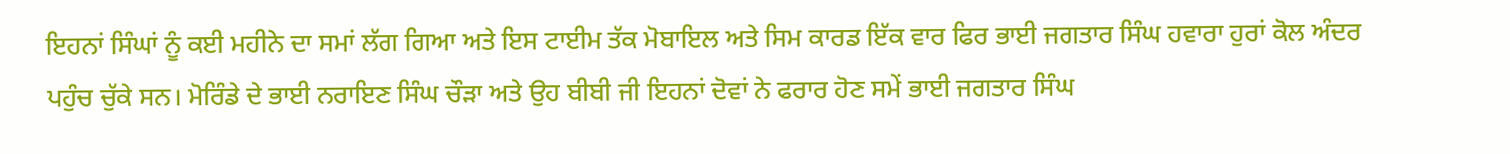ਇਹਨਾਂ ਸਿੰਘਾਂ ਨੂੰ ਕਈ ਮਹੀਨੇ ਦਾ ਸਮਾਂ ਲੱਗ ਗਿਆ ਅਤੇ ਇਸ ਟਾਈਮ ਤੱਕ ਮੋਬਾਇਲ ਅਤੇ ਸਿਮ ਕਾਰਡ ਇੱਕ ਵਾਰ ਫਿਰ ਭਾਈ ਜਗਤਾਰ ਸਿੰਘ ਹਵਾਰਾ ਹੁਰਾਂ ਕੋਲ ਅੰਦਰ ਪਹੁੰਚ ਚੁੱਕੇ ਸਨ। ਮੋਰਿੰਡੇ ਦੇ ਭਾਈ ਨਰਾਇਣ ਸਿੰਘ ਚੌੜਾ ਅਤੇ ਉਹ ਬੀਬੀ ਜੀ ਇਹਨਾਂ ਦੋਵਾਂ ਨੇ ਫਰਾਰ ਹੋਣ ਸਮੇਂ ਭਾਈ ਜਗਤਾਰ ਸਿੰਘ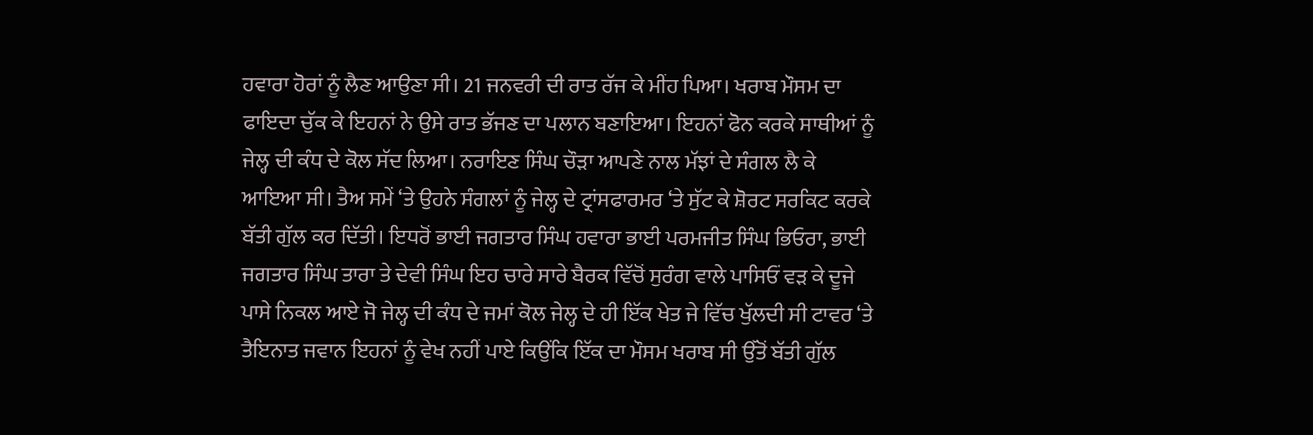ਹਵਾਰਾ ਹੋਰਾਂ ਨੂੰ ਲੈਣ ਆਉਣਾ ਸੀ। 21 ਜਨਵਰੀ ਦੀ ਰਾਤ ਰੱਜ ਕੇ ਮੀਂਹ ਪਿਆ। ਖਰਾਬ ਮੌਸਮ ਦਾ ਫਾਇਦਾ ਚੁੱਕ ਕੇ ਇਹਨਾਂ ਨੇ ਉਸੇ ਰਾਤ ਭੱਜਣ ਦਾ ਪਲਾਨ ਬਣਾਇਆ। ਇਹਨਾਂ ਫੋਨ ਕਰਕੇ ਸਾਥੀਆਂ ਨੂੰ ਜੇਲ੍ਹ ਦੀ ਕੰਧ ਦੇ ਕੋਲ ਸੱਦ ਲਿਆ। ਨਰਾਇਣ ਸਿੰਘ ਚੌੜਾ ਆਪਣੇ ਨਾਲ ਮੱਝਾਂ ਦੇ ਸੰਗਲ ਲੈ ਕੇ ਆਇਆ ਸੀ। ਤੈਅ ਸਮੇਂ ‘ਤੇ ਉਹਨੇ ਸੰਗਲਾਂ ਨੂੰ ਜੇਲ੍ਹ ਦੇ ਟ੍ਰਾਂਸਫਾਰਮਰ ‘ਤੇ ਸੁੱਟ ਕੇ ਸ਼ੋਰਟ ਸਰਕਿਟ ਕਰਕੇ ਬੱਤੀ ਗੁੱਲ ਕਰ ਦਿੱਤੀ। ਇਧਰੋਂ ਭਾਈ ਜਗਤਾਰ ਸਿੰਘ ਹਵਾਰਾ ਭਾਈ ਪਰਮਜੀਤ ਸਿੰਘ ਭਿਓਰਾ, ਭਾਈ ਜਗਤਾਰ ਸਿੰਘ ਤਾਰਾ ਤੇ ਦੇਵੀ ਸਿੰਘ ਇਹ ਚਾਰੇ ਸਾਰੇ ਬੈਰਕ ਵਿੱਚੋਂ ਸੁਰੰਗ ਵਾਲੇ ਪਾਸਿਓਂ ਵੜ ਕੇ ਦੂਜੇ ਪਾਸੇ ਨਿਕਲ ਆਏ ਜੋ ਜੇਲ੍ਹ ਦੀ ਕੰਧ ਦੇ ਜਮਾਂ ਕੋਲ ਜੇਲ੍ਹ ਦੇ ਹੀ ਇੱਕ ਖੇਤ ਜੇ ਵਿੱਚ ਖੁੱਲਦੀ ਸੀ ਟਾਵਰ ‘ਤੇ ਤੈਇਨਾਤ ਜਵਾਨ ਇਹਨਾਂ ਨੂੰ ਵੇਖ ਨਹੀਂ ਪਾਏ ਕਿਉਂਕਿ ਇੱਕ ਦਾ ਮੌਸਮ ਖਰਾਬ ਸੀ ਉੱਤੋਂ ਬੱਤੀ ਗੁੱਲ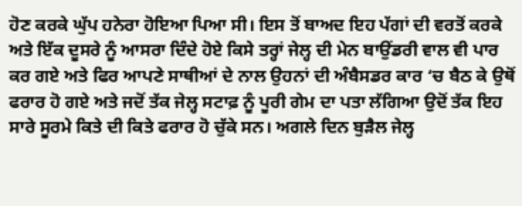ਹੋਣ ਕਰਕੇ ਘੁੱਪ ਹਨੇਰਾ ਹੋਇਆ ਪਿਆ ਸੀ। ਇਸ ਤੋਂ ਬਾਅਦ ਇਹ ਪੱਗਾਂ ਦੀ ਵਰਤੋਂ ਕਰਕੇ ਅਤੇ ਇੱਕ ਦੂਸਰੇ ਨੂੰ ਆਸਰਾ ਦਿੰਦੇ ਹੋਏ ਕਿਸੇ ਤਰ੍ਹਾਂ ਜੇਲ੍ਹ ਦੀ ਮੇਨ ਬਾਉਂਡਰੀ ਵਾਲ ਵੀ ਪਾਰ ਕਰ ਗਏ ਅਤੇ ਫਿਰ ਆਪਣੇ ਸਾਥੀਆਂ ਦੇ ਨਾਲ ਉਹਨਾਂ ਦੀ ਅੰਬੈਸਡਰ ਕਾਰ ‘ਚ ਬੈਠ ਕੇ ਉਥੋਂ ਫਰਾਰ ਹੋ ਗਏ ਅਤੇ ਜਦੋਂ ਤੱਕ ਜੇਲ੍ਹ ਸਟਾਫ਼ ਨੂੰ ਪੂਰੀ ਗੇਮ ਦਾ ਪਤਾ ਲੱਗਿਆ ਉਦੋਂ ਤੱਕ ਇਹ ਸਾਰੇ ਸੂਰਮੇ ਕਿਤੇ ਦੀ ਕਿਤੇ ਫਰਾਰ ਹੋ ਚੁੱਕੇ ਸਨ। ਅਗਲੇ ਦਿਨ ਬੁੜੈਲ ਜੇਲ੍ਹ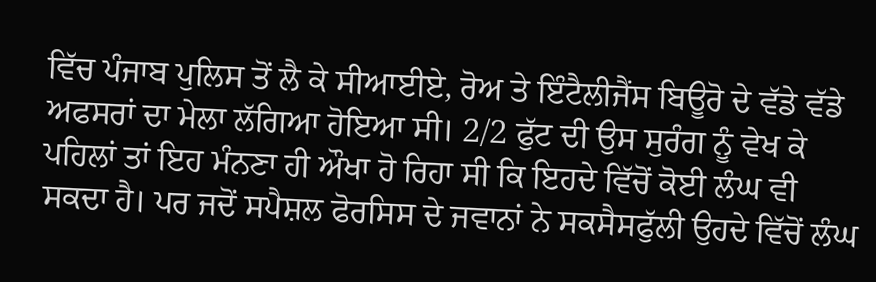ਵਿੱਚ ਪੰਜਾਬ ਪੁਲਿਸ ਤੋਂ ਲੈ ਕੇ ਸੀਆਈਏ, ਰੋਅ ਤੇ ਇੰਟੈਲੀਜੈਂਸ ਬਿਊਰੋ ਦੇ ਵੱਡੇ ਵੱਡੇ ਅਫਸਰਾਂ ਦਾ ਮੇਲਾ ਲੱਗਿਆ ਹੋਇਆ ਸੀ। 2/2 ਫੁੱਟ ਦੀ ਉਸ ਸੁਰੰਗ ਨੂੰ ਵੇਖ ਕੇ ਪਹਿਲਾਂ ਤਾਂ ਇਹ ਮੰਨਣਾ ਹੀ ਔਖਾ ਹੋ ਰਿਹਾ ਸੀ ਕਿ ਇਹਦੇ ਵਿੱਚੋਂ ਕੋਈ ਲੰਘ ਵੀ ਸਕਦਾ ਹੈ। ਪਰ ਜਦੋਂ ਸਪੈਸ਼ਲ ਫੋਰਸਿਸ ਦੇ ਜਵਾਨਾਂ ਨੇ ਸਕਸੈਸਫੁੱਲੀ ਉਹਦੇ ਵਿੱਚੋਂ ਲੰਘ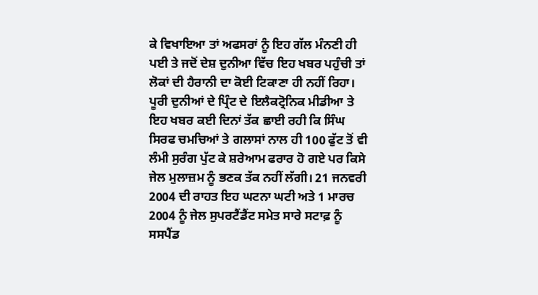ਕੇ ਵਿਖਾਇਆ ਤਾਂ ਅਫਸਰਾਂ ਨੂੰ ਇਹ ਗੱਲ ਮੰਨਣੀ ਹੀ ਪਈ ਤੇ ਜਦੋਂ ਦੇਸ਼ ਦੁਨੀਆ ਵਿੱਚ ਇਹ ਖਬਰ ਪਹੁੰਚੀ ਤਾਂ ਲੋਕਾਂ ਦੀ ਹੈਰਾਨੀ ਦਾ ਕੋਈ ਟਿਕਾਣਾ ਹੀ ਨਹੀਂ ਰਿਹਾ। ਪੂਰੀ ਦੁਨੀਆਂ ਦੇ ਪ੍ਰਿੰਟ ਦੇ ਇਲੈਕਟ੍ਰੋਨਿਕ ਮੀਡੀਆ ਤੇ ਇਹ ਖਬਰ ਕਈ ਦਿਨਾਂ ਤੱਕ ਛਾਈ ਰਹੀ ਕਿ ਸਿੰਘ ਸਿਰਫ ਚਮਚਿਆਂ ਤੇ ਗਲਾਸਾਂ ਨਾਲ ਹੀ 100 ਫੁੱਟ ਤੋਂ ਵੀ ਲੰਮੀ ਸੁਰੰਗ ਪੁੱਟ ਕੇ ਸ਼ਰੇਆਮ ਫਰਾਰ ਹੋ ਗਏ ਪਰ ਕਿਸੇ ਜੇਲ ਮੁਲਾਜ਼ਮ ਨੂੰ ਭਣਕ ਤੱਕ ਨਹੀਂ ਲੱਗੀ। 21 ਜਨਵਰੀ 2004 ਦੀ ਰਾਹਤ ਇਹ ਘਟਨਾ ਘਟੀ ਅਤੇ 1 ਮਾਰਚ 2004 ਨੂੰ ਜੇਲ ਸੁਪਰਟੈਂਡੈਂਟ ਸਮੇਤ ਸਾਰੇ ਸਟਾਫ਼ ਨੂੰ ਸਸਪੈਂਡ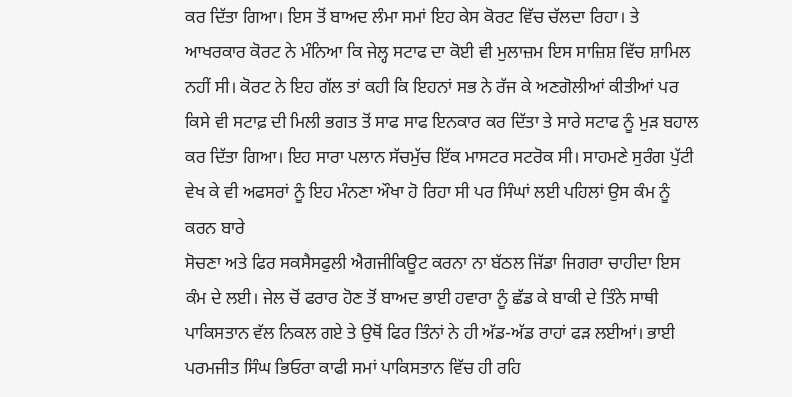ਕਰ ਦਿੱਤਾ ਗਿਆ। ਇਸ ਤੋਂ ਬਾਅਦ ਲੰਮਾ ਸਮਾਂ ਇਹ ਕੇਸ ਕੋਰਟ ਵਿੱਚ ਚੱਲਦਾ ਰਿਹਾ। ਤੇ ਆਖਰਕਾਰ ਕੋਰਟ ਨੇ ਮੰਨਿਆ ਕਿ ਜੇਲ੍ਹ ਸਟਾਫ ਦਾ ਕੋਈ ਵੀ ਮੁਲਾਜ਼ਮ ਇਸ ਸਾਜ਼ਿਸ਼ ਵਿੱਚ ਸ਼ਾਮਿਲ ਨਹੀਂ ਸੀ। ਕੋਰਟ ਨੇ ਇਹ ਗੱਲ ਤਾਂ ਕਹੀ ਕਿ ਇਹਨਾਂ ਸਭ ਨੇ ਰੱਜ ਕੇ ਅਣਗੋਲੀਆਂ ਕੀਤੀਆਂ ਪਰ ਕਿਸੇ ਵੀ ਸਟਾਫ਼ ਦੀ ਮਿਲੀ ਭਗਤ ਤੋਂ ਸਾਫ ਸਾਫ ਇਨਕਾਰ ਕਰ ਦਿੱਤਾ ਤੇ ਸਾਰੇ ਸਟਾਫ ਨੂੰ ਮੁੜ ਬਹਾਲ ਕਰ ਦਿੱਤਾ ਗਿਆ। ਇਹ ਸਾਰਾ ਪਲਾਨ ਸੱਚਮੁੱਚ ਇੱਕ ਮਾਸਟਰ ਸਟਰੋਕ ਸੀ। ਸਾਹਮਣੇ ਸੁਰੰਗ ਪੁੱਟੀ ਵੇਖ ਕੇ ਵੀ ਅਫਸਰਾਂ ਨੂੰ ਇਹ ਮੰਨਣਾ ਔਖਾ ਹੋ ਰਿਹਾ ਸੀ ਪਰ ਸਿੰਘਾਂ ਲਈ ਪਹਿਲਾਂ ਉਸ ਕੰਮ ਨੂੰ ਕਰਨ ਬਾਰੇ
ਸੋਚਣਾ ਅਤੇ ਫਿਰ ਸਕਸੈਸਫੁਲੀ ਐਗਜੀਕਿਊਟ ਕਰਨਾ ਨਾ ਬੱਠਲ ਜਿੱਡਾ ਜਿਗਰਾ ਚਾਹੀਦਾ ਇਸ ਕੰਮ ਦੇ ਲਈ। ਜੇਲ ਚੋਂ ਫਰਾਰ ਹੋਣ ਤੋਂ ਬਾਅਦ ਭਾਈ ਹਵਾਰਾ ਨੂੰ ਛੱਡ ਕੇ ਬਾਕੀ ਦੇ ਤਿੰਨੇ ਸਾਥੀ ਪਾਕਿਸਤਾਨ ਵੱਲ ਨਿਕਲ ਗਏ ਤੇ ਉਥੋਂ ਫਿਰ ਤਿੰਨਾਂ ਨੇ ਹੀ ਅੱਡ-ਅੱਡ ਰਾਹਾਂ ਫੜ ਲਈਆਂ। ਭਾਈ ਪਰਮਜੀਤ ਸਿੰਘ ਭਿਓਰਾ ਕਾਫੀ ਸਮਾਂ ਪਾਕਿਸਤਾਨ ਵਿੱਚ ਹੀ ਰਹਿ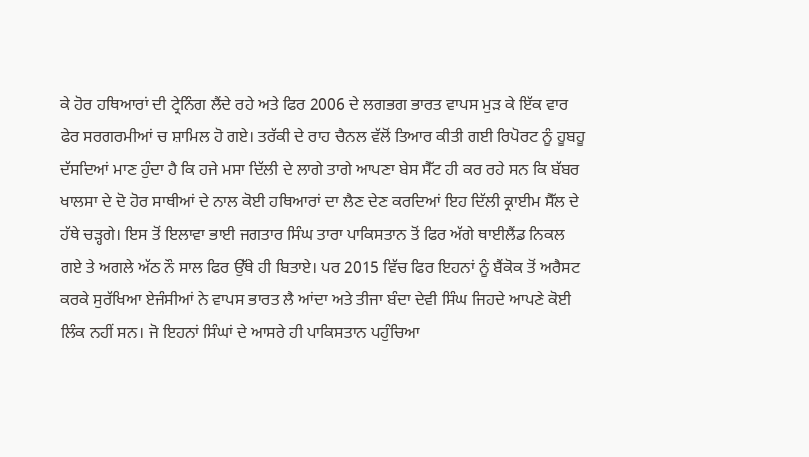ਕੇ ਹੋਰ ਹਥਿਆਰਾਂ ਦੀ ਟ੍ਰੇਨਿੰਗ ਲੈਂਦੇ ਰਹੇ ਅਤੇ ਫਿਰ 2006 ਦੇ ਲਗਭਗ ਭਾਰਤ ਵਾਪਸ ਮੁੜ ਕੇ ਇੱਕ ਵਾਰ ਫੇਰ ਸਰਗਰਮੀਆਂ ਚ ਸ਼ਾਮਿਲ ਹੋ ਗਏ। ਤਰੱਕੀ ਦੇ ਰਾਹ ਚੈਨਲ ਵੱਲੋਂ ਤਿਆਰ ਕੀਤੀ ਗਈ ਰਿਪੋਰਟ ਨੂੰ ਹੂਬਹੂ ਦੱਸਦਿਆਂ ਮਾਣ ਹੁੰਦਾ ਹੈ ਕਿ ਹਜੇ ਮਸਾ ਦਿੱਲੀ ਦੇ ਲਾਗੇ ਤਾਗੇ ਆਪਣਾ ਬੇਸ ਸੈੱਟ ਹੀ ਕਰ ਰਹੇ ਸਨ ਕਿ ਬੱਬਰ ਖਾਲਸਾ ਦੇ ਦੋ ਹੋਰ ਸਾਥੀਆਂ ਦੇ ਨਾਲ ਕੋਈ ਹਥਿਆਰਾਂ ਦਾ ਲੈਣ ਦੇਣ ਕਰਦਿਆਂ ਇਹ ਦਿੱਲੀ ਕ੍ਰਾਈਮ ਸੈੱਲ ਦੇ ਹੱਥੇ ਚੜ੍ਹਗੇ। ਇਸ ਤੋਂ ਇਲਾਵਾ ਭਾਈ ਜਗਤਾਰ ਸਿੰਘ ਤਾਰਾ ਪਾਕਿਸਤਾਨ ਤੋਂ ਫਿਰ ਅੱਗੇ ਥਾਈਲੈਂਡ ਨਿਕਲ ਗਏ ਤੇ ਅਗਲੇ ਅੱਠ ਨੌ ਸਾਲ ਫਿਰ ਉੱਥੇ ਹੀ ਬਿਤਾਏ। ਪਰ 2015 ਵਿੱਚ ਫਿਰ ਇਹਨਾਂ ਨੂੰ ਬੈਂਕੋਕ ਤੋਂ ਅਰੈਸਟ ਕਰਕੇ ਸੁਰੱਖਿਆ ਏਜੰਸੀਆਂ ਨੇ ਵਾਪਸ ਭਾਰਤ ਲੈ ਆਂਦਾ ਅਤੇ ਤੀਜਾ ਬੰਦਾ ਦੇਵੀ ਸਿੰਘ ਜਿਹਦੇ ਆਪਣੇ ਕੋਈ ਲਿੰਕ ਨਹੀਂ ਸਨ। ਜੋ ਇਹਨਾਂ ਸਿੰਘਾਂ ਦੇ ਆਸਰੇ ਹੀ ਪਾਕਿਸਤਾਨ ਪਹੁੰਚਿਆ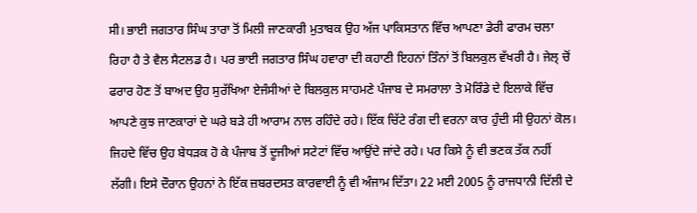ਸੀ। ਭਾਈ ਜਗਤਾਰ ਸਿੰਘ ਤਾਰਾ ਤੋਂ ਮਿਲੀ ਜਾਣਕਾਰੀ ਮੁਤਾਬਕ ਉਹ ਅੱਜ ਪਾਕਿਸਤਾਨ ਵਿੱਚ ਆਪਣਾ ਡੇਰੀ ਫਾਰਮ ਚਲਾ ਰਿਹਾ ਹੈ ਤੇ ਵੈਲ ਸੈਟਲਡ ਹੈ। ਪਰ ਭਾਈ ਜਗਤਾਰ ਸਿੰਘ ਹਵਾਰਾ ਦੀ ਕਹਾਣੀ ਇਹਨਾਂ ਤਿੰਨਾਂ ਤੋਂ ਬਿਲਕੁਲ ਵੱਖਰੀ ਹੈ। ਜੇਲ੍ ਚੋਂ ਫਰਾਰ ਹੋਣ ਤੋਂ ਬਾਅਦ ਉਹ ਸੁਰੱਖਿਆ ਏਜੰਸੀਆਂ ਦੇ ਬਿਲਕੁਲ ਸਾਹਮਣੇ ਪੰਜਾਬ ਦੇ ਸਮਰਾਲਾ ਤੇ ਮੋਰਿੰਡੇ ਦੇ ਇਲਾਕੇ ਵਿੱਚ ਆਪਣੇ ਕੁਝ ਜਾਣਕਾਰਾਂ ਦੇ ਘਰੇ ਬੜੇ ਹੀ ਆਰਾਮ ਨਾਲ ਰਹਿੰਦੇ ਰਹੇ। ਇੱਕ ਚਿੱਟੇ ਰੰਗ ਦੀ ਵਰਨਾ ਕਾਰ ਹੁੰਦੀ ਸੀ ਉਹਨਾਂ ਕੋਲ। ਜਿਹਦੇ ਵਿੱਚ ਉਹ ਬੇਧੜਕ ਹੋ ਕੇ ਪੰਜਾਬ ਤੋਂ ਦੂਜੀਆਂ ਸਟੇਟਾਂ ਵਿੱਚ ਆਉਂਦੇ ਜਾਂਦੇ ਰਹੇ। ਪਰ ਕਿਸੇ ਨੂੰ ਵੀ ਭਣਕ ਤੱਕ ਨਹੀਂ ਲੱਗੀ। ਇਸੇ ਦੌਰਾਨ ਉਹਨਾਂ ਨੇ ਇੱਕ ਜ਼ਬਰਦਸਤ ਕਾਰਵਾਈ ਨੂੰ ਵੀ ਅੰਜਾਮ ਦਿੱਤਾ। 22 ਮਈ 2005 ਨੂੰ ਰਾਜਧਾਨੀ ਦਿੱਲੀ ਦੇ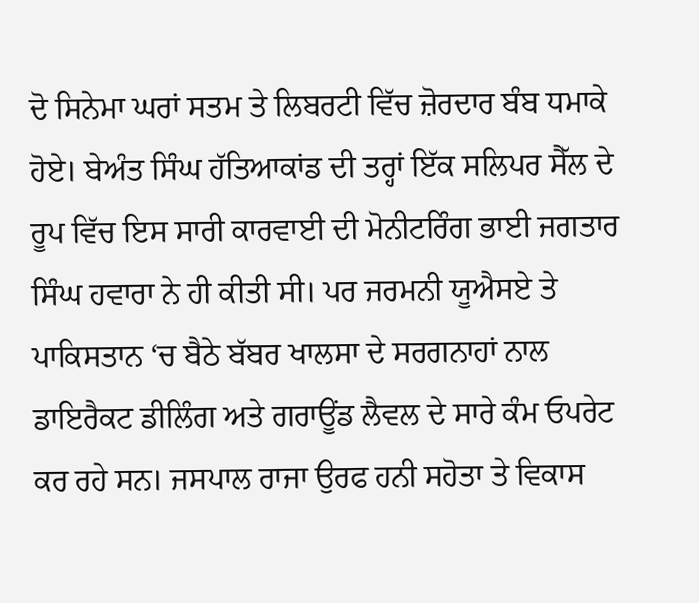ਦੋ ਸਿਨੇਮਾ ਘਰਾਂ ਸਤਮ ਤੇ ਲਿਬਰਟੀ ਵਿੱਚ ਜ਼ੋਰਦਾਰ ਬੰਬ ਧਮਾਕੇ ਹੋਏ। ਬੇਅੰਤ ਸਿੰਘ ਹੱਤਿਆਕਾਂਡ ਦੀ ਤਰ੍ਹਾਂ ਇੱਕ ਸਲਿਪਰ ਸੈੱਲ ਦੇ ਰੂਪ ਵਿੱਚ ਇਸ ਸਾਰੀ ਕਾਰਵਾਈ ਦੀ ਮੋਨੀਟਰਿੰਗ ਭਾਈ ਜਗਤਾਰ ਸਿੰਘ ਹਵਾਰਾ ਨੇ ਹੀ ਕੀਤੀ ਸੀ। ਪਰ ਜਰਮਨੀ ਯੂਐਸਏ ਤੇ ਪਾਕਿਸਤਾਨ ‘ਚ ਬੈਠੇ ਬੱਬਰ ਖਾਲਸਾ ਦੇ ਸਰਗਨਾਹਾਂ ਨਾਲ ਡਾਇਰੈਕਟ ਡੀਲਿੰਗ ਅਤੇ ਗਰਾਊਂਡ ਲੈਵਲ ਦੇ ਸਾਰੇ ਕੰਮ ਓਪਰੇਟ ਕਰ ਰਹੇ ਸਨ। ਜਸਪਾਲ ਰਾਜਾ ਉਰਫ ਹਨੀ ਸਹੋਤਾ ਤੇ ਵਿਕਾਸ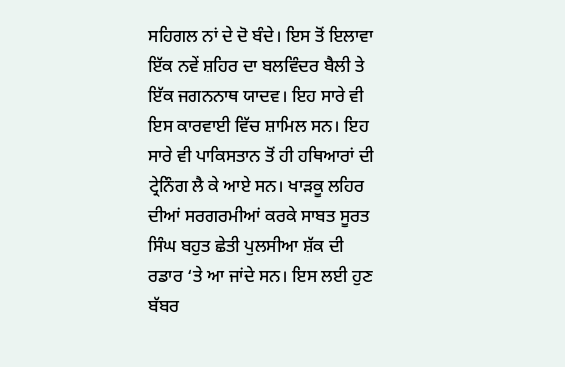ਸਹਿਗਲ ਨਾਂ ਦੇ ਦੋ ਬੰਦੇ। ਇਸ ਤੋਂ ਇਲਾਵਾ ਇੱਕ ਨਵੇਂ ਸ਼ਹਿਰ ਦਾ ਬਲਵਿੰਦਰ ਬੈਲੀ ਤੇ ਇੱਕ ਜਗਨਨਾਥ ਯਾਦਵ। ਇਹ ਸਾਰੇ ਵੀ ਇਸ ਕਾਰਵਾਈ ਵਿੱਚ ਸ਼ਾਮਿਲ ਸਨ। ਇਹ ਸਾਰੇ ਵੀ ਪਾਕਿਸਤਾਨ ਤੋਂ ਹੀ ਹਥਿਆਰਾਂ ਦੀ ਟ੍ਰੇਨਿੰਗ ਲੈ ਕੇ ਆਏ ਸਨ। ਖਾੜਕੂ ਲਹਿਰ ਦੀਆਂ ਸਰਗਰਮੀਆਂ ਕਰਕੇ ਸਾਬਤ ਸੂਰਤ ਸਿੰਘ ਬਹੁਤ ਛੇਤੀ ਪੁਲਸੀਆ ਸ਼ੱਕ ਦੀ ਰਡਾਰ ‘ਤੇ ਆ ਜਾਂਦੇ ਸਨ। ਇਸ ਲਈ ਹੁਣ ਬੱਬਰ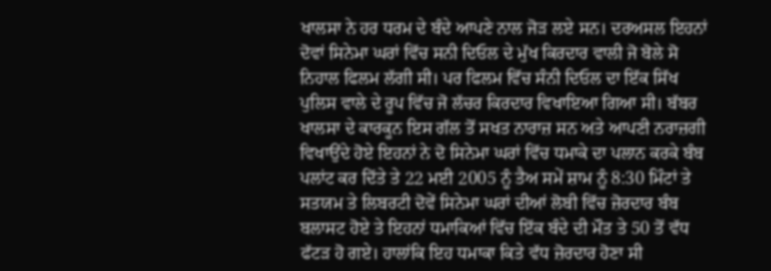ਖਾਲਸਾ ਨੇ ਹਰ ਧਰਮ ਦੇ ਬੰਦੇ ਆਪਣੇ ਨਾਲ ਜੋੜ ਲਏ ਸਨ। ਦਰਅਸਲ ਇਹਨਾਂ ਦੋਵਾਂ ਸਿਨੇਮਾ ਘਰਾਂ ਵਿੱਚ ਸਨੀ ਦਿਓਲ ਦੇ ਮੁੱਖ ਕਿਰਦਾਰ ਵਾਲੀ ਜੋ ਬੋਲੇ ਸੋ ਨਿਹਾਲ ਫਿਲਮ ਲੱਗੀ ਸੀ। ਪਰ ਫਿਲਮ ਵਿੱਚ ਸੰਨੀ ਦਿਓਲ ਦਾ ਇੱਕ ਸਿੱਖ ਪੁਲਿਸ ਵਾਲੇ ਦੇ ਰੂਪ ਵਿੱਚ ਜੋ ਲੱਚਰ ਕਿਰਦਾਰ ਵਿਖਾਇਆ ਗਿਆ ਸੀ। ਬੱਬਰ ਖਾਲਸਾ ਦੇ ਕਾਰਕੂਨ ਇਸ ਗੱਲ ਤੋਂ ਸਖਤ ਨਾਰਾਜ਼ ਸਨ ਅਤੇ ਆਪਣੀ ਨਰਾਜ਼ਗੀ ਵਿਖਾਉਂਦੇ ਹੋਏ ਇਹਨਾਂ ਨੇ ਦੋ ਸਿਨੇਮਾ ਘਰਾਂ ਵਿੱਚ ਧਮਾਕੇ ਦਾ ਪਲਾਨ ਕਰਕੇ ਬੰਬ ਪਲਾਂਟ ਕਰ ਦਿੱਤੇ ਤੇ 22 ਮਈ 2005 ਨੂੰ ਤੈਅ ਸਮੇਂ ਸ਼ਾਮ ਨੂੰ 8:30 ਮਿੰਟਾਂ ਤੇ ਸਤਯਮ ਤੇ ਲਿਬਰਟੀ ਦੋਵੇਂ ਸਿਨੇਮਾ ਘਰਾਂ ਦੀਆਂ ਲੋਬੀ ਵਿੱਚ ਜ਼ੋਰਦਾਰ ਬੰਬ ਬਲਾਸਟ ਹੋਏ ਤੇ ਇਹਨਾਂ ਧਮਾਕਿਆਂ ਵਿੱਚ ਇੱਕ ਬੰਦੇ ਦੀ ਮੌਤ ਤੇ 50 ਤੋਂ ਵੱਧ ਫੱਟੜ ਹੋ ਗਏ। ਹਾਲਾਂਕਿ ਇਹ ਧਮਾਕਾ ਕਿਤੇ ਵੱਧ ਜ਼ੋਰਦਾਰ ਹੋਣਾ ਸੀ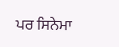ਪਰ ਸਿਨੇਮਾ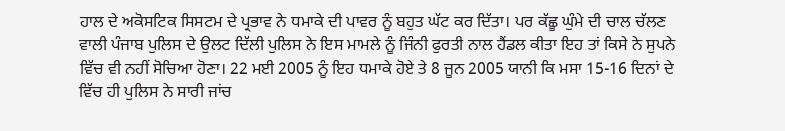ਹਾਲ ਦੇ ਅਕੋਸਟਿਕ ਸਿਸਟਮ ਦੇ ਪ੍ਰਭਾਵ ਨੇ ਧਮਾਕੇ ਦੀ ਪਾਵਰ ਨੂੰ ਬਹੁਤ ਘੱਟ ਕਰ ਦਿੱਤਾ। ਪਰ ਕੱਛੂ ਘੁੰਮੇ ਦੀ ਚਾਲ ਚੱਲਣ ਵਾਲੀ ਪੰਜਾਬ ਪੁਲਿਸ ਦੇ ਉਲਟ ਦਿੱਲੀ ਪੁਲਿਸ ਨੇ ਇਸ ਮਾਮਲੇ ਨੂੰ ਜਿੰਨੀ ਫੁਰਤੀ ਨਾਲ ਹੈਂਡਲ ਕੀਤਾ ਇਹ ਤਾਂ ਕਿਸੇ ਨੇ ਸੁਪਨੇ ਵਿੱਚ ਵੀ ਨਹੀਂ ਸੋਚਿਆ ਹੋਣਾ। 22 ਮਈ 2005 ਨੂੰ ਇਹ ਧਮਾਕੇ ਹੋਏ ਤੇ 8 ਜੂਨ 2005 ਯਾਨੀ ਕਿ ਮਸਾ 15-16 ਦਿਨਾਂ ਦੇ ਵਿੱਚ ਹੀ ਪੁਲਿਸ ਨੇ ਸਾਰੀ ਜਾਂਚ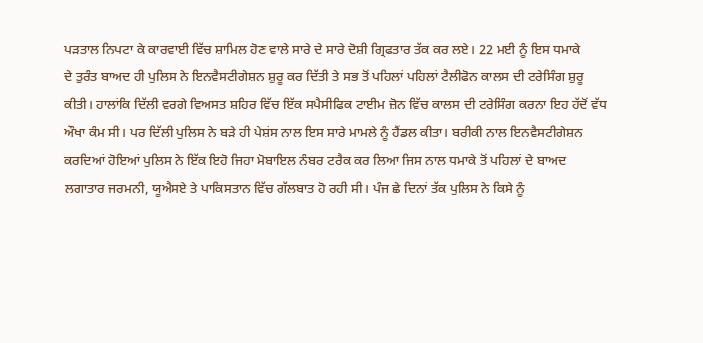ਪੜਤਾਲ ਨਿਪਟਾ ਕੇ ਕਾਰਵਾਈ ਵਿੱਚ ਸ਼ਾਮਿਲ ਹੋਣ ਵਾਲੇ ਸਾਰੇ ਦੇ ਸਾਰੇ ਦੋਸ਼ੀ ਗ੍ਰਿਫਤਾਰ ਤੱਕ ਕਰ ਲਏ। 22 ਮਈ ਨੂੰ ਇਸ ਧਮਾਕੇ
ਦੇ ਤੁਰੰਤ ਬਾਅਦ ਹੀ ਪੁਲਿਸ ਨੇ ਇਨਵੈਸਟੀਗੇਸ਼ਨ ਸ਼ੁਰੂ ਕਰ ਦਿੱਤੀ ਤੇ ਸਭ ਤੋਂ ਪਹਿਲਾਂ ਪਹਿਲਾਂ ਟੈਲੀਫੋਨ ਕਾਲਸ ਦੀ ਟਰੇਸਿੰਗ ਸ਼ੁਰੂ ਕੀਤੀ। ਹਾਲਾਂਕਿ ਦਿੱਲੀ ਵਰਗੇ ਵਿਅਸਤ ਸ਼ਹਿਰ ਵਿੱਚ ਇੱਕ ਸਪੈਸੀਫਿਕ ਟਾਈਮ ਜ਼ੋਨ ਵਿੱਚ ਕਾਲਸ ਦੀ ਟਰੇਸਿੰਗ ਕਰਨਾ ਇਹ ਹੱਦੋਂ ਵੱਧ ਔਖਾ ਕੰਮ ਸੀ। ਪਰ ਦਿੱਲੀ ਪੁਲਿਸ ਨੇ ਬੜੇ ਹੀ ਪੇਸ਼ਂਸ ਨਾਲ ਇਸ ਸਾਰੇ ਮਾਮਲੇ ਨੂੰ ਹੈਂਡਲ ਕੀਤਾ। ਬਰੀਕੀ ਨਾਲ ਇਨਵੈਸਟੀਗੇਸ਼ਨ ਕਰਦਿਆਂ ਹੋਇਆਂ ਪੁਲਿਸ ਨੇ ਇੱਕ ਇਹੋ ਜਿਹਾ ਮੋਬਾਇਲ ਨੰਬਰ ਟਰੈਕ ਕਰ ਲਿਆ ਜਿਸ ਨਾਲ ਧਮਾਕੇ ਤੋਂ ਪਹਿਲਾਂ ਦੇ ਬਾਅਦ ਲਗਾਤਾਰ ਜਰਮਨੀ, ਯੂਐਸਏ ਤੇ ਪਾਕਿਸਤਾਨ ਵਿੱਚ ਗੱਲਬਾਤ ਹੋ ਰਹੀ ਸੀ। ਪੰਜ ਛੇ ਦਿਨਾਂ ਤੱਕ ਪੁਲਿਸ ਨੇ ਕਿਸੇ ਨੂੰ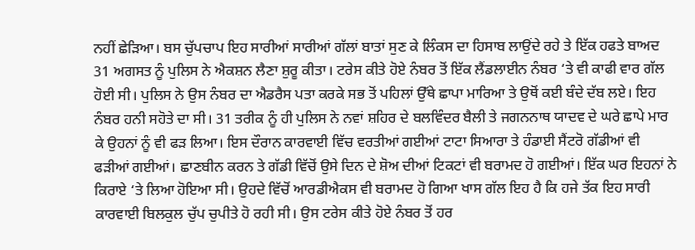ਨਹੀਂ ਛੇੜਿਆ। ਬਸ ਚੁੱਪਚਾਪ ਇਹ ਸਾਰੀਆਂ ਸਾਰੀਆਂ ਗੱਲਾਂ ਬਾਤਾਂ ਸੁਣ ਕੇ ਲਿੰਕਸ ਦਾ ਹਿਸਾਬ ਲਾਉਂਦੇ ਰਹੇ ਤੇ ਇੱਕ ਹਫਤੇ ਬਾਅਦ 31 ਅਗਸਤ ਨੂੰ ਪੁਲਿਸ ਨੇ ਐਕਸ਼ਨ ਲੈਣਾ ਸ਼ੁਰੂ ਕੀਤਾ। ਟਰੇਸ ਕੀਤੇ ਹੋਏ ਨੰਬਰ ਤੋਂ ਇੱਕ ਲੈਂਡਲਾਈਨ ਨੰਬਰ ‘ਤੇ ਵੀ ਕਾਫੀ ਵਾਰ ਗੱਲ ਹੋਈ ਸੀ। ਪੁਲਿਸ ਨੇ ਉਸ ਨੰਬਰ ਦਾ ਐਡਰੈਸ ਪਤਾ ਕਰਕੇ ਸਭ ਤੋਂ ਪਹਿਲਾਂ ਉੱਥੇ ਛਾਪਾ ਮਾਰਿਆ ਤੇ ਉਥੋਂ ਕਈ ਬੰਦੇ ਦੱਬ ਲਏ। ਇਹ ਨੰਬਰ ਹਨੀ ਸਹੋਤੇ ਦਾ ਸੀ। 31 ਤਰੀਕ ਨੂੰ ਹੀ ਪੁਲਿਸ ਨੇ ਨਵਾਂ ਸ਼ਹਿਰ ਦੇ ਬਲਵਿੰਦਰ ਬੈਲੀ ਤੇ ਜਗਨਨਾਥ ਯਾਦਵ ਦੇ ਘਰੇ ਛਾਪੇ ਮਾਰ ਕੇ ਉਹਨਾਂ ਨੂੰ ਵੀ ਫੜ ਲਿਆ। ਇਸ ਦੌਰਾਨ ਕਾਰਵਾਈ ਵਿੱਚ ਵਰਤੀਆਂ ਗਈਆਂ ਟਾਟਾ ਸਿਆਰਾ ਤੇ ਹੰਡਾਈ ਸੈਂਟਰੋ ਗੱਡੀਆਂ ਵੀ ਫੜੀਆਂ ਗਈਆਂ। ਛਾਣਬੀਨ ਕਰਨ ਤੇ ਗੱਡੀ ਵਿੱਚੋਂ ਉਸੇ ਦਿਨ ਦੇ ਸ਼ੋਅ ਦੀਆਂ ਟਿਕਟਾਂ ਵੀ ਬਰਾਮਦ ਹੋ ਗਈਆਂ। ਇੱਕ ਘਰ ਇਹਨਾਂ ਨੇ ਕਿਰਾਏ ‘ਤੇ ਲਿਆ ਹੋਇਆ ਸੀ। ਉਹਦੇ ਵਿੱਚੋਂ ਆਰਡੀਐਕਸ ਵੀ ਬਰਾਮਦ ਹੋ ਗਿਆ ਖਾਸ ਗੱਲ ਇਹ ਹੈ ਕਿ ਹਜੇ ਤੱਕ ਇਹ ਸਾਰੀ ਕਾਰਵਾਈ ਬਿਲਕੁਲ ਚੁੱਪ ਚੁਪੀਤੇ ਹੋ ਰਹੀ ਸੀ। ਉਸ ਟਰੇਸ ਕੀਤੇ ਹੋਏ ਨੰਬਰ ਤੋਂ ਹਰ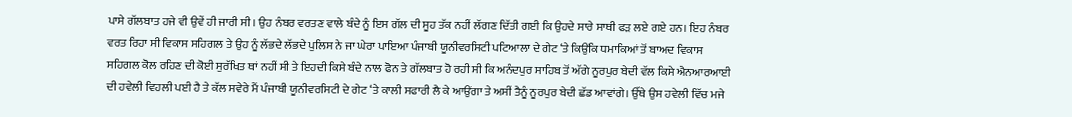ਪਾਸੇ ਗੱਲਬਾਤ ਹਜੇ ਵੀ ਉਵੇਂ ਹੀ ਜਾਰੀ ਸੀ। ਉਹ ਨੰਬਰ ਵਰਤਣ ਵਾਲੇ ਬੰਦੇ ਨੂੰ ਇਸ ਗੱਲ ਦੀ ਸੂਹ ਤੱਕ ਨਹੀਂ ਲੱਗਣ ਦਿੱਤੀ ਗਈ ਕਿ ਉਹਦੇ ਸਾਰੇ ਸਾਥੀ ਫੜ ਲਏ ਗਏ ਹਨ। ਇਹ ਨੰਬਰ ਵਰਤ ਰਿਹਾ ਸੀ ਵਿਕਾਸ ਸਹਿਗਲ ਤੇ ਉਹ ਨੂੰ ਲੱਭਦੇ ਲੱਭਦੇ ਪੁਲਿਸ ਨੇ ਜਾ ਘੇਰਾ ਪਾਇਆ ਪੰਜਾਬੀ ਯੂਨੀਵਰਸਿਟੀ ਪਟਿਆਲਾ ਦੇ ਗੇਟ ‘ਤੇ ਕਿਉਂਕਿ ਧਮਾਕਿਆਂ ਤੋਂ ਬਾਅਦ ਵਿਕਾਸ ਸਹਿਗਲ ਕੋਲ ਰਹਿਣ ਦੀ ਕੋਈ ਸੁਰੱਖਿਤ ਥਾਂ ਨਹੀਂ ਸੀ ਤੇ ਇਹਦੀ ਕਿਸੇ ਬੰਦੇ ਨਾਲ ਫੋਨ ਤੇ ਗੱਲਬਾਤ ਹੋ ਰਹੀ ਸੀ ਕਿ ਅਨੰਦਪੁਰ ਸਾਹਿਬ ਤੋਂ ਅੱਗੇ ਨੂਰਪੁਰ ਬੇਦੀ ਵੱਲ ਕਿਸੇ ਐਨਆਰਆਈ ਦੀ ਹਵੇਲੀ ਵਿਹਲੀ ਪਈ ਹੈ ਤੇ ਕੱਲ ਸਵੇਰੇ ਮੈਂ ਪੰਜਾਬੀ ਯੂਨੀਵਰਸਿਟੀ ਦੇ ਗੇਟ ‘ਤੇ ਕਾਲੀ ਸਫਾਰੀ ਲੈ ਕੇ ਆਉਂਗਾ ਤੇ ਅਸੀਂ ਤੈਨੂੰ ਨੂਰਪੁਰ ਬੇਦੀ ਛੱਡ ਆਵਾਂਗੇ। ਉੱਥੇ ਉਸ ਹਵੇਲੀ ਵਿੱਚ ਮਜੇ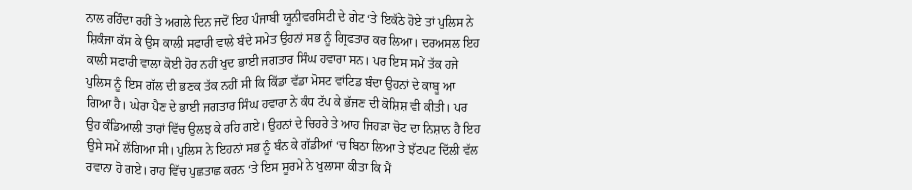ਨਾਲ ਰਹਿੰਦਾ ਰਹੀਂ ਤੇ ਅਗਲੇ ਦਿਨ ਜਦੋਂ ਇਹ ਪੰਜਾਬੀ ਯੂਨੀਵਰਸਿਟੀ ਦੇ ਗੇਟ ‘ਤੇ ਇਕੱਠੇ ਹੋਏ ਤਾਂ ਪੁਲਿਸ ਨੇ ਸ਼ਿਕੰਜਾ ਕੱਸ ਕੇ ਉਸ ਕਾਲੀ ਸਫਾਰੀ ਵਾਲੇ ਬੰਦੇ ਸਮੇਤ ਉਹਨਾਂ ਸਭ ਨੂੰ ਗ੍ਰਿਫਤਾਰ ਕਰ ਲਿਆ। ਦਰਅਸਲ ਇਹ ਕਾਲੀ ਸਫਾਰੀ ਵਾਲਾ ਕੋਈ ਹੋਰ ਨਹੀਂ ਖੁਦ ਭਾਈ ਜਗਤਾਰ ਸਿੰਘ ਹਵਾਰਾ ਸਨ। ਪਰ ਇਸ ਸਮੇਂ ਤੱਕ ਹਜੇ ਪੁਲਿਸ ਨੂੰ ਇਸ ਗੱਲ ਦੀ ਭਣਕ ਤੱਕ ਨਹੀਂ ਸੀ ਕਿ ਕਿੱਡਾ ਵੱਡਾ ਮੋਸਟ ਵਾਂਟਿਡ ਬੰਦਾ ਉਹਨਾਂ ਦੇ ਕਾਬੂ ਆ ਗਿਆ ਹੈ। ਘੇਰਾ ਪੈਣ ਦੇ ਭਾਈ ਜਗਤਾਰ ਸਿੰਘ ਹਵਾਰਾ ਨੇ ਕੰਧ ਟੱਪ ਕੇ ਭੱਜਣ ਦੀ ਕੋਸ਼ਿਸ਼ ਵੀ ਕੀਤੀ। ਪਰ ਉਹ ਕੰਡਿਆਲੀ ਤਾਰਾਂ ਵਿੱਚ ਉਲਝ ਕੇ ਰਹਿ ਗਏ। ਉਹਨਾਂ ਦੇ ਚਿਹਰੇ ਤੇ ਆਹ ਜਿਹੜਾ ਚੋਟ ਦਾ ਨਿਸ਼ਾਨ ਹੈ ਇਹ ਉਸੇ ਸਮੇਂ ਲੱਗਿਆ ਸੀ। ਪੁਲਿਸ ਨੇ ਇਹਨਾਂ ਸਭ ਨੂੰ ਬੰਨ ਕੇ ਗੱਡੀਆਂ ‘ਚ ਬਿਠਾ ਲਿਆ ਤੇ ਝੱਟਪਟ ਦਿੱਲੀ ਵੱਲ ਰਵਾਨਾ ਹੋ ਗਏ। ਰਾਹ ਵਿੱਚ ਪੁਛਤਾਛ ਕਰਨ ‘ਤੇ ਇਸ ਸੂਰਮੇ ਨੇ ਖੁਲਾਸਾ ਕੀਤਾ ਕਿ ਮੈਂ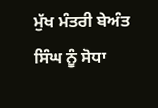ਮੁੱਖ ਮੰਤਰੀ ਬੇਅੰਤ ਸਿੰਘ ਨੂੰ ਸੋਧਾ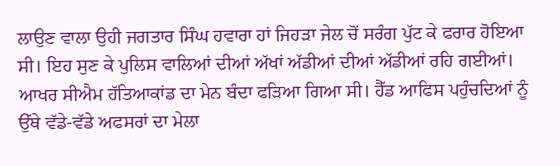ਲਾਉਣ ਵਾਲਾ ਉਹੀ ਜਗਤਾਰ ਸਿੰਘ ਹਵਾਰਾ ਹਾਂ ਜਿਹੜਾ ਜੇਲ ਚੋਂ ਸਰੰਗ ਪੁੱਟ ਕੇ ਫਰਾਰ ਹੋਇਆ ਸੀ। ਇਹ ਸੁਣ ਕੇ ਪੁਲਿਸ ਵਾਲਿਆਂ ਦੀਆਂ ਅੱਖਾਂ ਅੱਡੀਆਂ ਦੀਆਂ ਅੱਡੀਆਂ ਰਹਿ ਗਈਆਂ। ਆਖਰ ਸੀਐਮ ਹੱਤਿਆਕਾਂਡ ਦਾ ਮੇਨ ਬੰਦਾ ਫੜਿਆ ਗਿਆ ਸੀ। ਹੈੱਡ ਆਫਿਸ ਪਹੁੰਚਦਿਆਂ ਨੂੰ ਉੱਥੇ ਵੱਡੇ-ਵੱਡੇ ਅਫਸਰਾਂ ਦਾ ਮੇਲਾ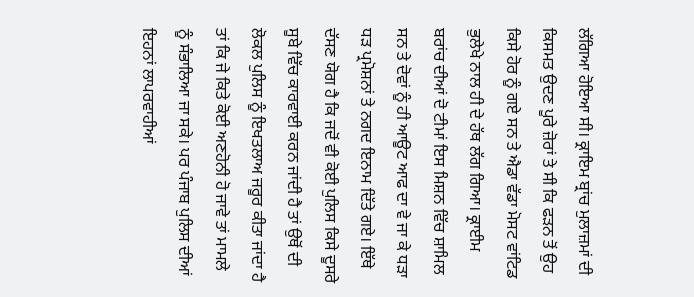ਲੱਗਿਆ ਹੋਇਆ ਸੀ। ਕ੍ਰਾਇਮ ਬ੍ਰਾਂਚ ਮੁਲਾਜ਼ਮਾਂ ਦੀ ਕਿਸਮਤ ਉਦਣ ਪੂਰੇ ਜ਼ੋਰਾਂ ਤੇ ਸੀ ਕਿ ਫੜਨ ਤੋਂ ਉਹ ਕਿਸੇ ਹੋਰ ਨੂੰ ਗਏ ਸਨ ਤੇ ਐਡਾ ਵੱਡਾ ਮੋਸਟ ਵਾਂਟਿਡ ਭੁਲੇਖੇ ਨਾਲ ਹੀ ਦੇ ਹੱਥ ਲੱਗ ਗਿਆ। ਕ੍ਰਾਈਮ ਬਰਾਂਚ ਦੀਆਂ ਦੋ ਟੀਮਾਂ ਇਸ ਮਿਸ਼ਨ ਵਿੱਚ ਸ਼ਾਮਿਲ ਸਨ ਤੇ ਦੋਵਾਂ ਨੂੰ ਹੀ ਆਊਟ ਆਫ ਦਾ ਵੇ ਜਾ ਕੇ ਧੜਾ ਧੜ ਪ੍ਰਮੋਸ਼ਨਾਂ ਤੇ ਨਗਦ ਇਨਾਮ ਦਿੱਤੇ ਗਏ। ਇੱਥੇ ਦੱਸਣ ਯੋਗ ਹੈ ਕਿ ਜਦੋਂ ਵੀ ਕੋਈ ਪੁਲਿਸ ਕਿਸੇ ਦੂਸਰੇ ਸੂਬੇ ਵਿੱਚ ਕਾਰਵਾਈ ਕਰਨ ਜਾਂਦੀ ਹੈ ਤਾਂ ਉਥੋਂ ਦੀ ਲੋਕਲ ਪੁਲਿਸ ਨੂੰ ਇਖਤਲਾਅ ਜਰੂਰ ਕੀਤਾ ਜਾਂਦਾ ਹੈ ਤਾਂ ਕਿ ਜੇ ਕਿਤੇ ਕੋਈ ਅਣਹੋਨੀ ਹੋ ਜਾਵੇ ਤਾਂ ਮਾਮਲੇ ਨੂੰ ਸੰਭਾਲਿਆ ਜਾ ਸਕੇ। ਪਰ ਪੰਜਾਬ ਪੁਲਿਸ ਦੀਆਂ ਇਹਨਾਂ ਲਾਪਰਵਾਹੀਆਂ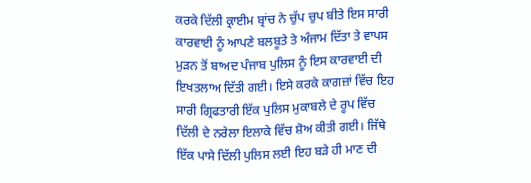ਕਰਕੇ ਦਿੱਲੀ ਕ੍ਰਾਈਮ ਬ੍ਰਾਂਚ ਨੇ ਚੁੱਪ ਚੁਪ ਬੀਤੇ ਇਸ ਸਾਰੀ ਕਾਰਵਾਈ ਨੂੰ ਆਪਣੇ ਬਲਬੂਤੇ ਤੇ ਅੰਜਾਮ ਦਿੱਤਾ ਤੇ ਵਾਪਸ ਮੁੜਨ ਤੋਂ ਬਾਅਦ ਪੰਜਾਬ ਪੁਲਿਸ ਨੂੰ ਇਸ ਕਾਰਵਾਈ ਦੀ ਇਖਤਲਾਅ ਦਿੱਤੀ ਗਈ। ਇਸੇ ਕਰਕੇ ਕਾਗਜ਼ਾਂ ਵਿੱਚ ਇਹ ਸਾਰੀ ਗ੍ਰਿਫਤਾਰੀ ਇੱਕ ਪੁਲਿਸ ਮੁਕਾਬਲੇ ਦੇ ਰੂਪ ਵਿੱਚ ਦਿੱਲੀ ਦੇ ਨਰੇਲਾ ਇਲਾਕੇ ਵਿੱਚ ਸ਼ੋਅ ਕੀਤੀ ਗਈ। ਜਿੱਥੇ ਇੱਕ ਪਾਸੇ ਦਿੱਲੀ ਪੁਲਿਸ ਲਈ ਇਹ ਬੜੇ ਹੀ ਮਾਣ ਦੀ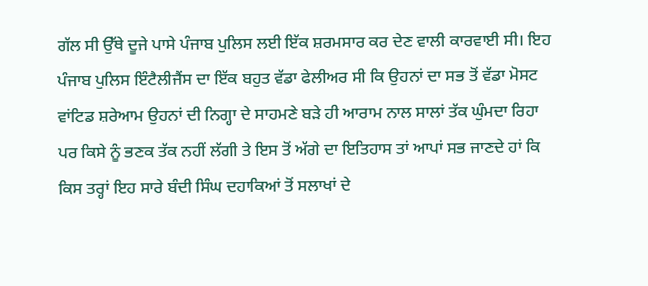ਗੱਲ ਸੀ ਉੱਥੇ ਦੂਜੇ ਪਾਸੇ ਪੰਜਾਬ ਪੁਲਿਸ ਲਈ ਇੱਕ ਸ਼ਰਮਸਾਰ ਕਰ ਦੇਣ ਵਾਲੀ ਕਾਰਵਾਈ ਸੀ। ਇਹ ਪੰਜਾਬ ਪੁਲਿਸ ਇੰਟੈਲੀਜੈਂਸ ਦਾ ਇੱਕ ਬਹੁਤ ਵੱਡਾ ਫੇਲੀਅਰ ਸੀ ਕਿ ਉਹਨਾਂ ਦਾ ਸਭ ਤੋਂ ਵੱਡਾ ਮੋਸਟ ਵਾਂਟਿਡ ਸ਼ਰੇਆਮ ਉਹਨਾਂ ਦੀ ਨਿਗ੍ਹਾ ਦੇ ਸਾਹਮਣੇ ਬੜੇ ਹੀ ਆਰਾਮ ਨਾਲ ਸਾਲਾਂ ਤੱਕ ਘੁੰਮਦਾ ਰਿਹਾ ਪਰ ਕਿਸੇ ਨੂੰ ਭਣਕ ਤੱਕ ਨਹੀਂ ਲੱਗੀ ਤੇ ਇਸ ਤੋਂ ਅੱਗੇ ਦਾ ਇਤਿਹਾਸ ਤਾਂ ਆਪਾਂ ਸਭ ਜਾਣਦੇ ਹਾਂ ਕਿ ਕਿਸ ਤਰ੍ਹਾਂ ਇਹ ਸਾਰੇ ਬੰਦੀ ਸਿੰਘ ਦਹਾਕਿਆਂ ਤੋਂ ਸਲਾਖਾਂ ਦੇ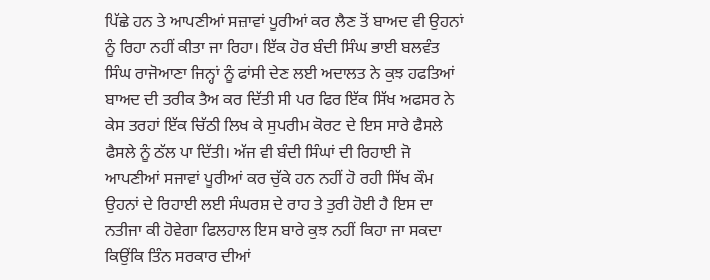ਪਿੱਛੇ ਹਨ ਤੇ ਆਪਣੀਆਂ ਸਜ਼ਾਵਾਂ ਪੂਰੀਆਂ ਕਰ ਲੈਣ ਤੋਂ ਬਾਅਦ ਵੀ ਉਹਨਾਂ ਨੂੰ ਰਿਹਾ ਨਹੀਂ ਕੀਤਾ ਜਾ ਰਿਹਾ। ਇੱਕ ਹੋਰ ਬੰਦੀ ਸਿੰਘ ਭਾਈ ਬਲਵੰਤ ਸਿੰਘ ਰਾਜੋਆਣਾ ਜਿਨ੍ਹਾਂ ਨੂੰ ਫਾਂਸੀ ਦੇਣ ਲਈ ਅਦਾਲਤ ਨੇ ਕੁਝ ਹਫਤਿਆਂ ਬਾਅਦ ਦੀ ਤਰੀਕ ਤੈਅ ਕਰ ਦਿੱਤੀ ਸੀ ਪਰ ਫਿਰ ਇੱਕ ਸਿੱਖ ਅਫਸਰ ਨੇ ਕੇਸ ਤਰਹਾਂ ਇੱਕ ਚਿੱਠੀ ਲਿਖ ਕੇ ਸੁਪਰੀਮ ਕੋਰਟ ਦੇ ਇਸ ਸਾਰੇ ਫੈਸਲੇ ਫੈਸਲੇ ਨੂੰ ਠੱਲ ਪਾ ਦਿੱਤੀ। ਅੱਜ ਵੀ ਬੰਦੀ ਸਿੰਘਾਂ ਦੀ ਰਿਹਾਈ ਜੋ ਆਪਣੀਆਂ ਸਜਾਵਾਂ ਪੂਰੀਆਂ ਕਰ ਚੁੱਕੇ ਹਨ ਨਹੀਂ ਹੋ ਰਹੀ ਸਿੱਖ ਕੌਮ ਉਹਨਾਂ ਦੇ ਰਿਹਾਈ ਲਈ ਸੰਘਰਸ਼ ਦੇ ਰਾਹ ਤੇ ਤੁਰੀ ਹੋਈ ਹੈ ਇਸ ਦਾ ਨਤੀਜਾ ਕੀ ਹੋਵੇਗਾ ਫਿਲਹਾਲ ਇਸ ਬਾਰੇ ਕੁਝ ਨਹੀਂ ਕਿਹਾ ਜਾ ਸਕਦਾ ਕਿਉਂਕਿ ਤਿੰਨ ਸਰਕਾਰ ਦੀਆਂ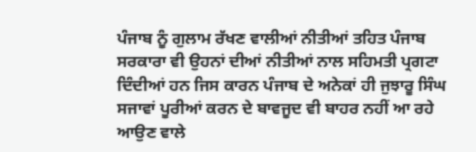ਪੰਜਾਬ ਨੂੰ ਗੁਲਾਮ ਰੱਖਣ ਵਾਲੀਆਂ ਨੀਤੀਆਂ ਤਹਿਤ ਪੰਜਾਬ ਸਰਕਾਰਾ ਵੀ ਉਹਨਾਂ ਦੀਆਂ ਨੀਤੀਆਂ ਨਾਲ ਸਹਿਮਤੀ ਪ੍ਰਗਟਾ ਦਿੰਦੀਆਂ ਹਨ ਜਿਸ ਕਾਰਨ ਪੰਜਾਬ ਦੇ ਅਨੇਕਾਂ ਹੀ ਜੁਝਾਰੂ ਸਿੰਘ ਸਜਾਵਾਂ ਪੂਰੀਆਂ ਕਰਨ ਦੇ ਬਾਵਜੂਦ ਵੀ ਬਾਹਰ ਨਹੀਂ ਆ ਰਹੇ ਆਉਣ ਵਾਲੇ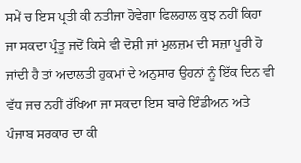ਸਮੇਂ ਚ ਇਸ ਪ੍ਰਤੀ ਕੀ ਨਤੀਜਾ ਹੋਵੇਗਾ ਫਿਲਹਾਲ ਕੁਝ ਨਹੀਂ ਕਿਹਾ ਜਾ ਸਕਦਾ ਪ੍ਰੰਤੂ ਜਦੋਂ ਕਿਸੇ ਵੀ ਦੋਸ਼ੀ ਜਾਂ ਮੁਲਜ਼ਮ ਦੀ ਸਜ਼ਾ ਪੂਰੀ ਹੋ ਜਾਂਦੀ ਹੈ ਤਾਂ ਅਦਾਲਤੀ ਹੁਕਮਾਂ ਦੇ ਅਨੁਸਾਰ ਉਹਨਾਂ ਨੂੰ ਇੱਕ ਦਿਨ ਵੀ ਵੱਧ ਜਚ ਨਹੀਂ ਰੱਖਿਆ ਜਾ ਸਕਦਾ ਇਸ ਬਾਰੇ ਇੰਡੀਅਨ ਅਤੇ ਪੰਜਾਬ ਸਰਕਾਰ ਦਾ ਕੀ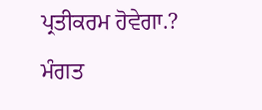ਪ੍ਰਤੀਕਰਮ ਹੋਵੇਗਾ.?
ਮੰਗਤ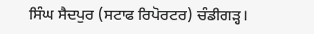ਸਿੰਘ ਸੈਦਪੁਰ (ਸਟਾਫ ਰਿਪੋਰਟਰ) ਚੰਡੀਗੜ੍ਹ।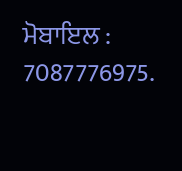ਮੋਬਾਇਲ : 7087776975.